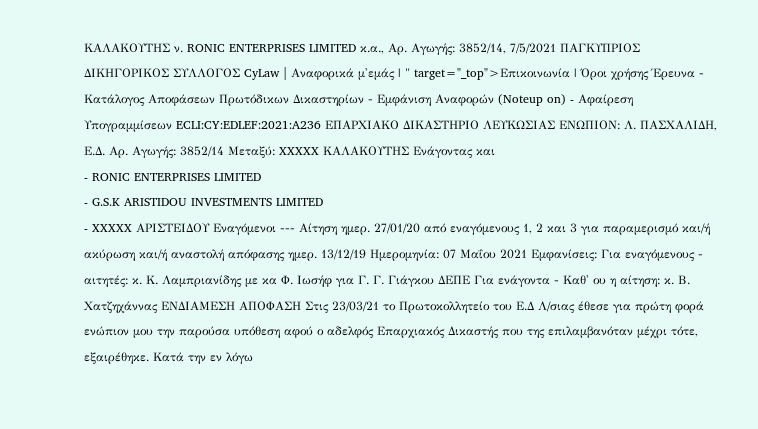ΚΑΛΑΚΟΥΤΗΣ ν. RONIC ENTERPRISES LIMITED κ.α., Αρ. Αγωγής: 3852/14, 7/5/2021 ΠΑΓΚΥΠΡΙΟΣ ΔΙΚΗΓΟΡΙΚΟΣ ΣΥΛΛΟΓΟΣ CyLaw | Αναφορικά μ'εμάς | " target="_top">Επικοινωνία | Όροι χρήσης Έρευνα - Κατάλογος Αποφάσεων Πρωτόδικων Δικαστηρίων - Εμφάνιση Αναφορών (Noteup on) - Αφαίρεση Υπογραμμίσεων ECLI:CY:EDLEF:2021:A236 ΕΠΑΡΧΙΑΚΟ ΔΙΚΑΣΤΗΡΙΟ ΛΕΥΚΩΣΙΑΣ ΕΝΩΠΙΟΝ: Λ. ΠΑΣΧΑΛΙΔΗ, Ε.Δ. Αρ. Αγωγής: 3852/14 Μεταξύ: XXXXX ΚΑΛΑΚΟΥΤΗΣ Ενάγοντας και
- RONIC ENTERPRISES LIMITED
- G.S.K ARISTIDOU INVESTMENTS LIMITED
- XXXXX ΑΡΙΣΤΕΙΔΟΥ Εναγόμενοι --- Αίτηση ημερ. 27/01/20 από εναγόμενους 1, 2 και 3 για παραμερισμό και/ή ακύρωση και/ή αναστολή απόφασης ημερ. 13/12/19 Ημερομηνία: 07 Μαΐου 2021 Εμφανίσεις: Για εναγόμενους - αιτητές: κ. Κ. Λαμπριανίδης με κα Φ. Ιωσήφ για Γ. Γ. Γιάγκου ΔΕΠΕ Για ενάγοντα - Καθ' ου η αίτηση: κ. Β. Χατζηχάννας ΕΝΔΙΑΜΕΣΗ ΑΠΟΦΑΣΗ Στις 23/03/21 το Πρωτοκολλητείο του Ε.Δ Λ/σιας έθεσε για πρώτη φορά ενώπιον μου την παρούσα υπόθεση αφού ο αδελφός Επαρχιακός Δικαστής που της επιλαμβανόταν μέχρι τότε, εξαιρέθηκε. Κατά την εν λόγω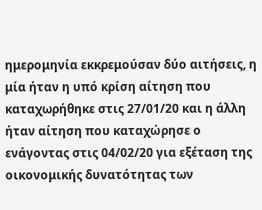ημερομηνία εκκρεμούσαν δύο αιτήσεις, η μία ήταν η υπό κρίση αίτηση που καταχωρήθηκε στις 27/01/20 και η άλλη ήταν αίτηση που καταχώρησε ο ενάγοντας στις 04/02/20 για εξέταση της οικονομικής δυνατότητας των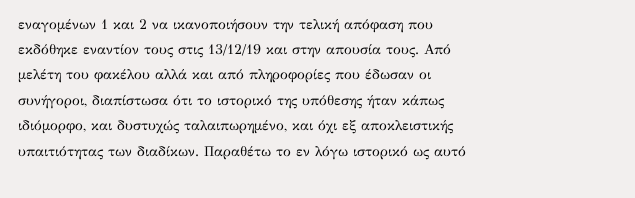εναγομένων 1 και 2 να ικανοποιήσουν την τελική απόφαση που εκδόθηκε εναντίον τους στις 13/12/19 και στην απουσία τους. Από μελέτη του φακέλου αλλά και από πληροφορίες που έδωσαν οι συνήγοροι, διαπίστωσα ότι το ιστορικό της υπόθεσης ήταν κάπως ιδιόμορφο, και δυστυχώς ταλαιπωρημένο, και όχι εξ αποκλειστικής υπαιτιότητας των διαδίκων. Παραθέτω το εν λόγω ιστορικό ως αυτό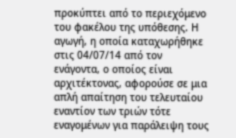προκύπτει από το περιεχόμενο του φακέλου της υπόθεσης. Η αγωγή, η οποία καταχωρήθηκε στις 04/07/14 από τον ενάγοντα, ο οποίος είναι αρχιτέκτονας, αφορούσε σε μια απλή απαίτηση του τελευταίου εναντίον των τριών τότε εναγομένων για παράλειψη τους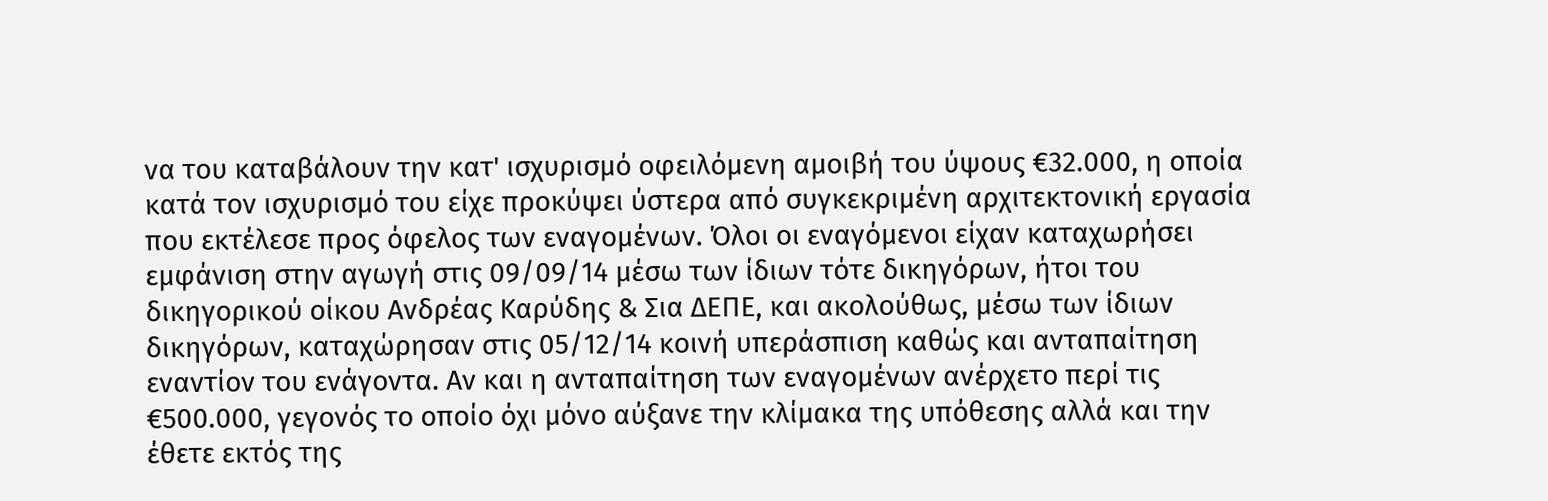να του καταβάλουν την κατ' ισχυρισμό οφειλόμενη αμοιβή του ύψους €32.000, η οποία κατά τον ισχυρισμό του είχε προκύψει ύστερα από συγκεκριμένη αρχιτεκτονική εργασία που εκτέλεσε προς όφελος των εναγομένων. Όλοι οι εναγόμενοι είχαν καταχωρήσει εμφάνιση στην αγωγή στις 09/09/14 μέσω των ίδιων τότε δικηγόρων, ήτοι του δικηγορικού οίκου Ανδρέας Καρύδης & Σια ΔΕΠΕ, και ακολούθως, μέσω των ίδιων δικηγόρων, καταχώρησαν στις 05/12/14 κοινή υπεράσπιση καθώς και ανταπαίτηση εναντίον του ενάγοντα. Αν και η ανταπαίτηση των εναγομένων ανέρχετο περί τις €500.000, γεγονός το οποίο όχι μόνο αύξανε την κλίμακα της υπόθεσης αλλά και την έθετε εκτός της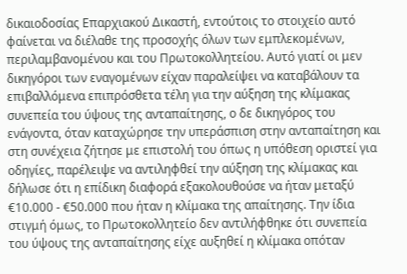δικαιοδοσίας Επαρχιακού Δικαστή, εντούτοις το στοιχείο αυτό φαίνεται να διέλαθε της προσοχής όλων των εμπλεκομένων, περιλαμβανομένου και του Πρωτοκολλητείου. Αυτό γιατί οι μεν δικηγόροι των εναγομένων είχαν παραλείψει να καταβάλουν τα επιβαλλόμενα επιπρόσθετα τέλη για την αύξηση της κλίμακας συνεπεία του ύψους της ανταπαίτησης, ο δε δικηγόρος του ενάγοντα, όταν καταχώρησε την υπεράσπιση στην ανταπαίτηση και στη συνέχεια ζήτησε με επιστολή του όπως η υπόθεση οριστεί για οδηγίες, παρέλειψε να αντιληφθεί την αύξηση της κλίμακας και δήλωσε ότι η επίδικη διαφορά εξακολουθούσε να ήταν μεταξύ €10.000 - €50.000 που ήταν η κλίμακα της απαίτησης. Την ίδια στιγμή όμως, το Πρωτοκολλητείο δεν αντιλήφθηκε ότι συνεπεία του ύψους της ανταπαίτησης είχε αυξηθεί η κλίμακα οπόταν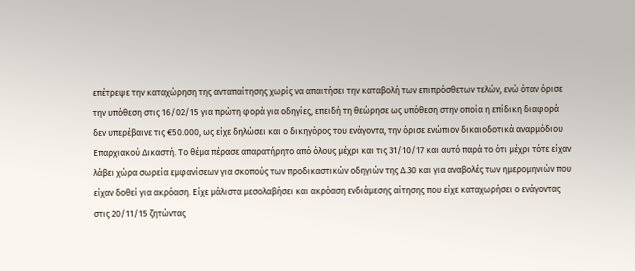επέτρεψε την καταχώρηση της ανταπαίτησης χωρίς να απαιτήσει την καταβολή των επιπρόσθετων τελών, ενώ όταν όρισε την υπόθεση στις 16/02/15 για πρώτη φορά για οδηγίες, επειδή τη θεώρησε ως υπόθεση στην οποία η επίδικη διαφορά δεν υπερέβαινε τις €50.000, ως είχε δηλώσει και ο δικηγόρος του ενάγοντα, την όρισε ενώπιον δικαιοδοτικά αναρμόδιου Επαρχιακού Δικαστή. Το θέμα πέρασε απαρατήρητο από όλους μέχρι και τις 31/10/17 και αυτό παρά το ότι μέχρι τότε είχαν λάβει χώρα σωρεία εμφανίσεων για σκοπούς των προδικαστικών οδηγιών της Δ.30 και για αναβολές των ημερομηνιών που είχαν δοθεί για ακρόαση. Είχε μάλιστα μεσολαβήσει και ακρόαση ενδιάμεσης αίτησης που είχε καταχωρήσει ο ενάγοντας στις 20/11/15 ζητώντας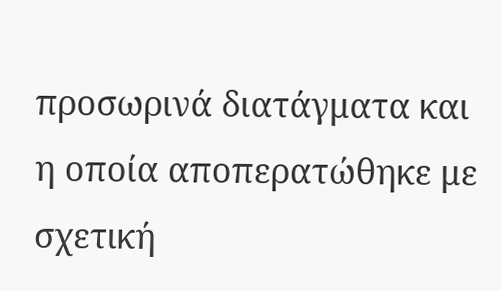προσωρινά διατάγματα και η οποία αποπερατώθηκε με σχετική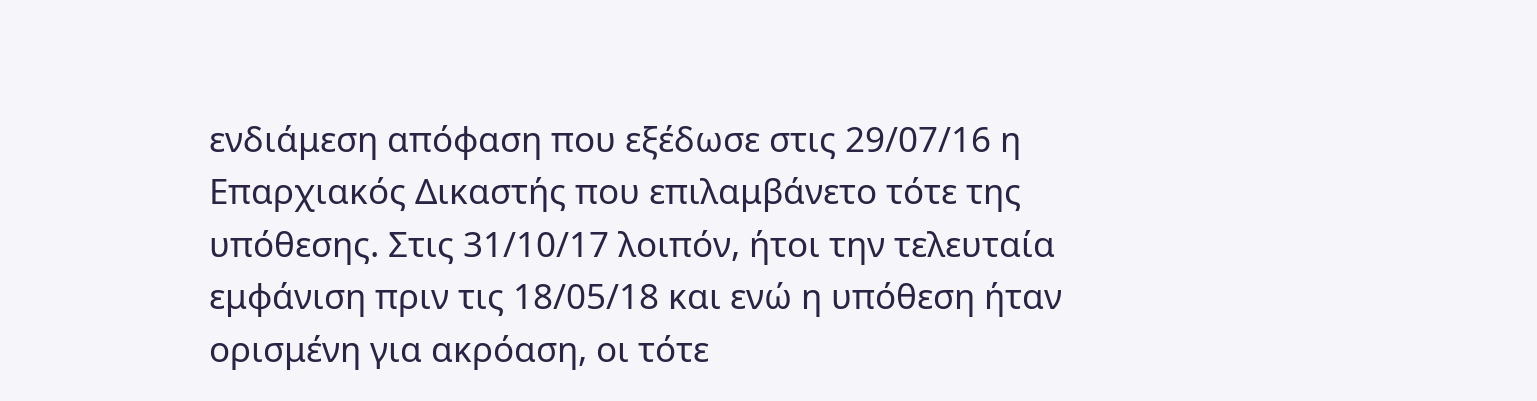ενδιάμεση απόφαση που εξέδωσε στις 29/07/16 η Επαρχιακός Δικαστής που επιλαμβάνετο τότε της υπόθεσης. Στις 31/10/17 λοιπόν, ήτοι την τελευταία εμφάνιση πριν τις 18/05/18 και ενώ η υπόθεση ήταν ορισμένη για ακρόαση, οι τότε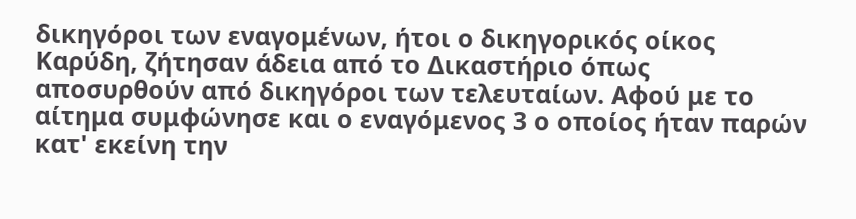δικηγόροι των εναγομένων, ήτοι ο δικηγορικός οίκος Καρύδη, ζήτησαν άδεια από το Δικαστήριο όπως αποσυρθούν από δικηγόροι των τελευταίων. Αφού με το αίτημα συμφώνησε και ο εναγόμενος 3 ο οποίος ήταν παρών κατ' εκείνη την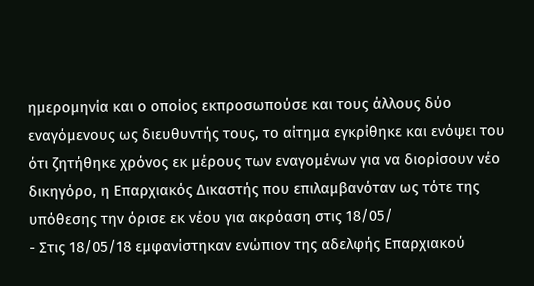ημερομηνία και ο οποίος εκπροσωπούσε και τους άλλους δύο εναγόμενους ως διευθυντής τους, το αίτημα εγκρίθηκε και ενόψει του ότι ζητήθηκε χρόνος εκ μέρους των εναγομένων για να διορίσουν νέο δικηγόρο, η Επαρχιακός Δικαστής που επιλαμβανόταν ως τότε της υπόθεσης την όρισε εκ νέου για ακρόαση στις 18/05/
- Στις 18/05/18 εμφανίστηκαν ενώπιον της αδελφής Επαρχιακού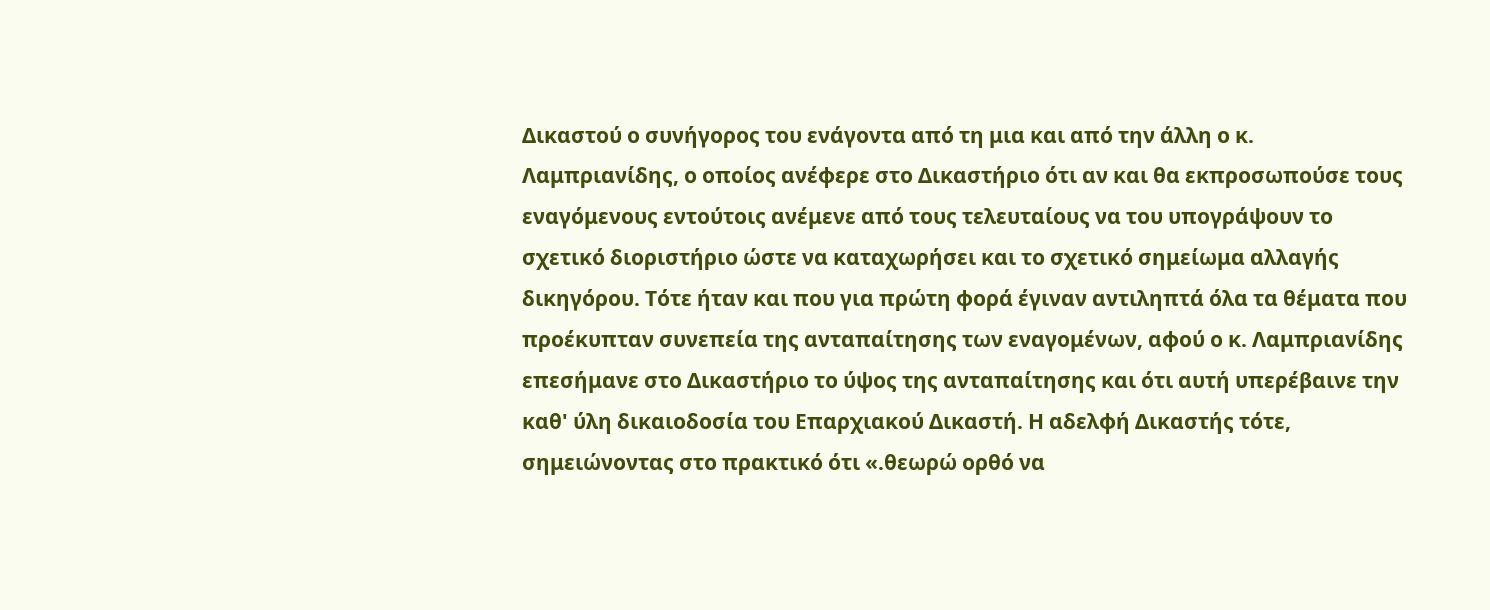Δικαστού ο συνήγορος του ενάγοντα από τη μια και από την άλλη ο κ. Λαμπριανίδης, ο οποίος ανέφερε στο Δικαστήριο ότι αν και θα εκπροσωπούσε τους εναγόμενους εντούτοις ανέμενε από τους τελευταίους να του υπογράψουν το σχετικό διοριστήριο ώστε να καταχωρήσει και το σχετικό σημείωμα αλλαγής δικηγόρου. Τότε ήταν και που για πρώτη φορά έγιναν αντιληπτά όλα τα θέματα που προέκυπταν συνεπεία της ανταπαίτησης των εναγομένων, αφού ο κ. Λαμπριανίδης επεσήμανε στο Δικαστήριο το ύψος της ανταπαίτησης και ότι αυτή υπερέβαινε την καθ' ύλη δικαιοδοσία του Επαρχιακού Δικαστή. Η αδελφή Δικαστής τότε, σημειώνοντας στο πρακτικό ότι «.θεωρώ ορθό να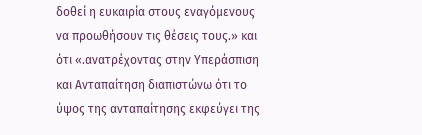δοθεί η ευκαιρία στους εναγόμενους να προωθήσουν τις θέσεις τους.» και ότι «.ανατρέχοντας στην Υπεράσπιση και Ανταπαίτηση διαπιστώνω ότι το ύψος της ανταπαίτησης εκφεύγει της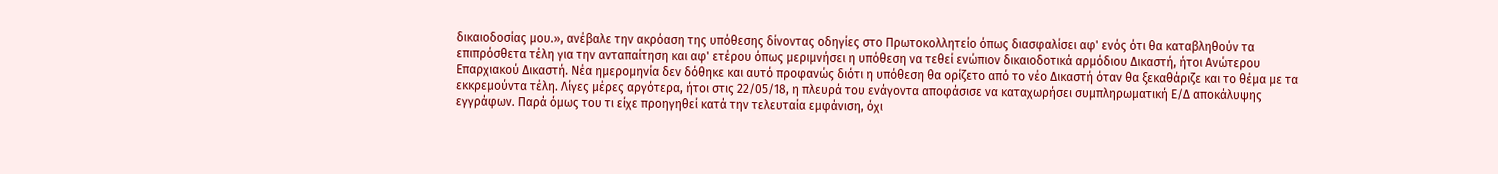δικαιοδοσίας μου.», ανέβαλε την ακρόαση της υπόθεσης δίνοντας οδηγίες στο Πρωτοκολλητείο όπως διασφαλίσει αφ' ενός ότι θα καταβληθούν τα επιπρόσθετα τέλη για την ανταπαίτηση και αφ' ετέρου όπως μεριμνήσει η υπόθεση να τεθεί ενώπιον δικαιοδοτικά αρμόδιου Δικαστή, ήτοι Ανώτερου Επαρχιακού Δικαστή. Νέα ημερομηνία δεν δόθηκε και αυτό προφανώς διότι η υπόθεση θα ορίζετο από το νέο Δικαστή όταν θα ξεκαθάριζε και το θέμα με τα εκκρεμούντα τέλη. Λίγες μέρες αργότερα, ήτοι στις 22/05/18, η πλευρά του ενάγοντα αποφάσισε να καταχωρήσει συμπληρωματική Ε/Δ αποκάλυψης εγγράφων. Παρά όμως του τι είχε προηγηθεί κατά την τελευταία εμφάνιση, όχι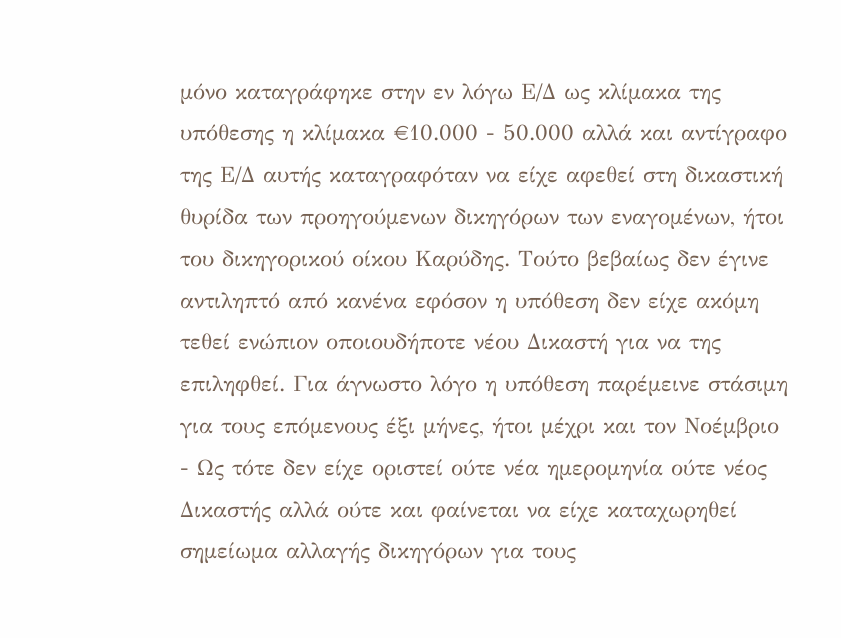μόνο καταγράφηκε στην εν λόγω Ε/Δ ως κλίμακα της υπόθεσης η κλίμακα €10.000 - 50.000 αλλά και αντίγραφο της Ε/Δ αυτής καταγραφόταν να είχε αφεθεί στη δικαστική θυρίδα των προηγούμενων δικηγόρων των εναγομένων, ήτοι του δικηγορικού οίκου Καρύδης. Τούτο βεβαίως δεν έγινε αντιληπτό από κανένα εφόσον η υπόθεση δεν είχε ακόμη τεθεί ενώπιον οποιουδήποτε νέου Δικαστή για να της επιληφθεί. Για άγνωστο λόγο η υπόθεση παρέμεινε στάσιμη για τους επόμενους έξι μήνες, ήτοι μέχρι και τον Νοέμβριο
- Ως τότε δεν είχε οριστεί ούτε νέα ημερομηνία ούτε νέος Δικαστής αλλά ούτε και φαίνεται να είχε καταχωρηθεί σημείωμα αλλαγής δικηγόρων για τους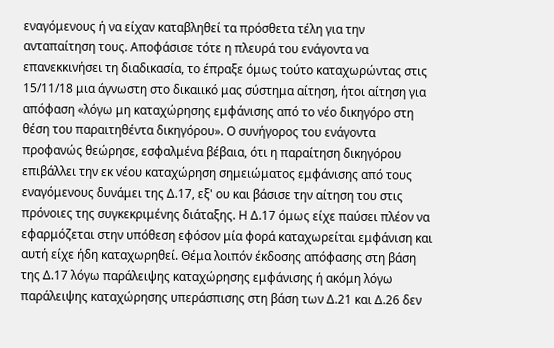εναγόμενους ή να είχαν καταβληθεί τα πρόσθετα τέλη για την ανταπαίτηση τους. Αποφάσισε τότε η πλευρά του ενάγοντα να επανεκκινήσει τη διαδικασία, το έπραξε όμως τούτο καταχωρώντας στις 15/11/18 μια άγνωστη στο δικαιικό μας σύστημα αίτηση, ήτοι αίτηση για απόφαση «λόγω μη καταχώρησης εμφάνισης από το νέο δικηγόρο στη θέση του παραιτηθέντα δικηγόρου». Ο συνήγορος του ενάγοντα προφανώς θεώρησε, εσφαλμένα βέβαια, ότι η παραίτηση δικηγόρου επιβάλλει την εκ νέου καταχώρηση σημειώματος εμφάνισης από τους εναγόμενους δυνάμει της Δ.17, εξ' ου και βάσισε την αίτηση του στις πρόνοιες της συγκεκριμένης διάταξης. Η Δ.17 όμως είχε παύσει πλέον να εφαρμόζεται στην υπόθεση εφόσον μία φορά καταχωρείται εμφάνιση και αυτή είχε ήδη καταχωρηθεί. Θέμα λοιπόν έκδοσης απόφασης στη βάση της Δ.17 λόγω παράλειψης καταχώρησης εμφάνισης ή ακόμη λόγω παράλειψης καταχώρησης υπεράσπισης στη βάση των Δ.21 και Δ.26 δεν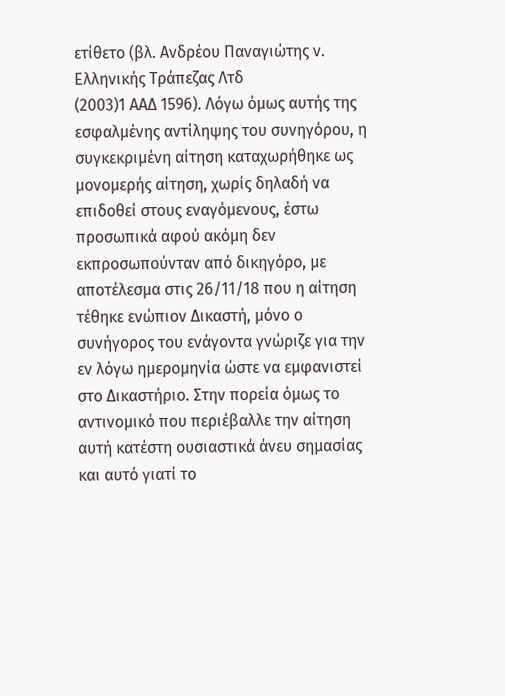ετίθετο (βλ. Ανδρέου Παναγιώτης ν. Ελληνικής Τράπεζας Λτδ
(2003)1 ΑΑΔ 1596). Λόγω όμως αυτής της εσφαλμένης αντίληψης του συνηγόρου, η συγκεκριμένη αίτηση καταχωρήθηκε ως μονομερής αίτηση, χωρίς δηλαδή να επιδοθεί στους εναγόμενους, έστω προσωπικά αφού ακόμη δεν εκπροσωπούνταν από δικηγόρο, με αποτέλεσμα στις 26/11/18 που η αίτηση τέθηκε ενώπιον Δικαστή, μόνο ο συνήγορος του ενάγοντα γνώριζε για την εν λόγω ημερομηνία ώστε να εμφανιστεί στο Δικαστήριο. Στην πορεία όμως το αντινομικό που περιέβαλλε την αίτηση αυτή κατέστη ουσιαστικά άνευ σημασίας και αυτό γιατί το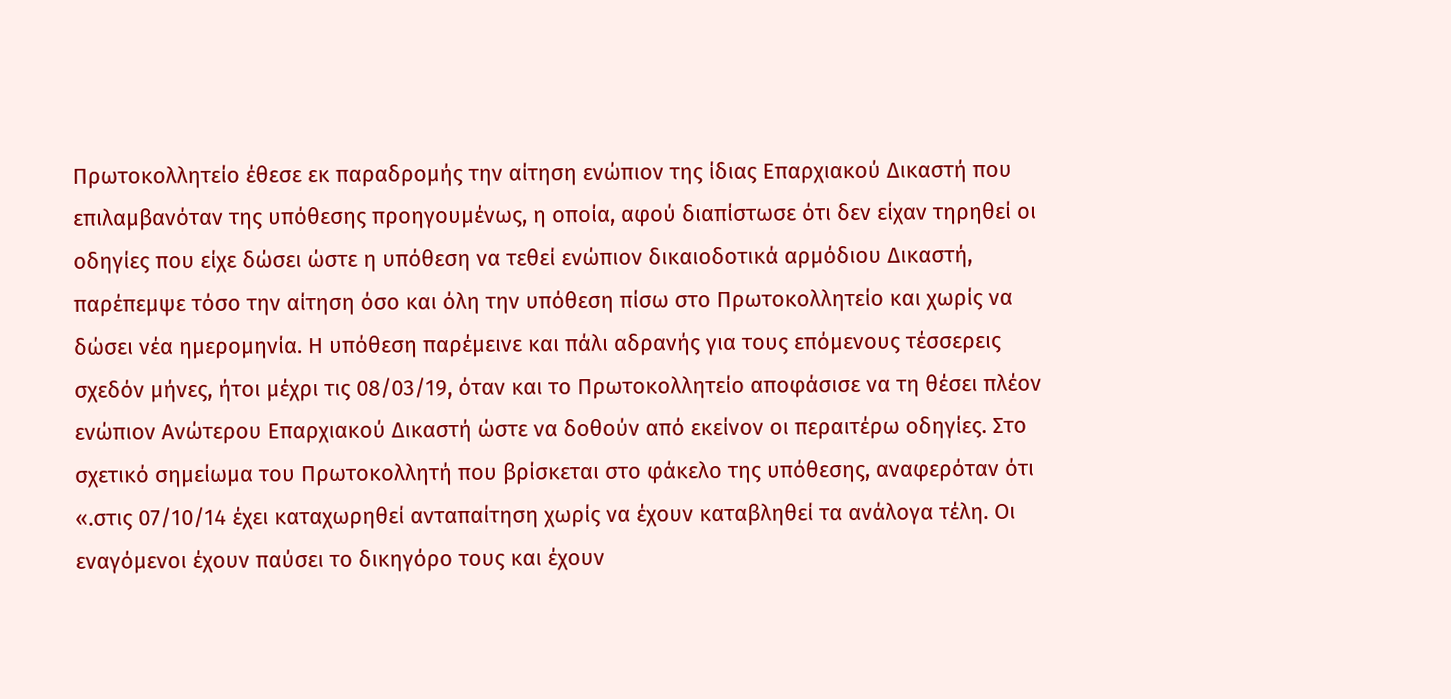Πρωτοκολλητείο έθεσε εκ παραδρομής την αίτηση ενώπιον της ίδιας Επαρχιακού Δικαστή που επιλαμβανόταν της υπόθεσης προηγουμένως, η οποία, αφού διαπίστωσε ότι δεν είχαν τηρηθεί οι οδηγίες που είχε δώσει ώστε η υπόθεση να τεθεί ενώπιον δικαιοδοτικά αρμόδιου Δικαστή, παρέπεμψε τόσο την αίτηση όσο και όλη την υπόθεση πίσω στο Πρωτοκολλητείο και χωρίς να δώσει νέα ημερομηνία. Η υπόθεση παρέμεινε και πάλι αδρανής για τους επόμενους τέσσερεις σχεδόν μήνες, ήτοι μέχρι τις 08/03/19, όταν και το Πρωτοκολλητείο αποφάσισε να τη θέσει πλέον ενώπιον Ανώτερου Επαρχιακού Δικαστή ώστε να δοθούν από εκείνον οι περαιτέρω οδηγίες. Στο σχετικό σημείωμα του Πρωτοκολλητή που βρίσκεται στο φάκελο της υπόθεσης, αναφερόταν ότι «.στις 07/10/14 έχει καταχωρηθεί ανταπαίτηση χωρίς να έχουν καταβληθεί τα ανάλογα τέλη. Οι εναγόμενοι έχουν παύσει το δικηγόρο τους και έχουν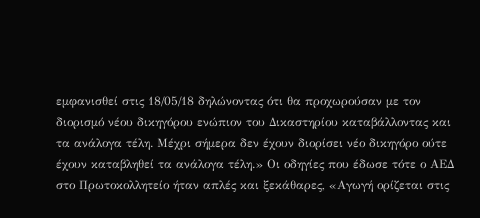εμφανισθεί στις 18/05/18 δηλώνοντας ότι θα προχωρούσαν με τον διορισμό νέου δικηγόρου ενώπιον του Δικαστηρίου καταβάλλοντας και τα ανάλογα τέλη. Μέχρι σήμερα δεν έχουν διορίσει νέο δικηγόρο ούτε έχουν καταβληθεί τα ανάλογα τέλη.» Οι οδηγίες που έδωσε τότε ο ΑΕΔ στο Πρωτοκολλητείο ήταν απλές και ξεκάθαρες, «Αγωγή ορίζεται στις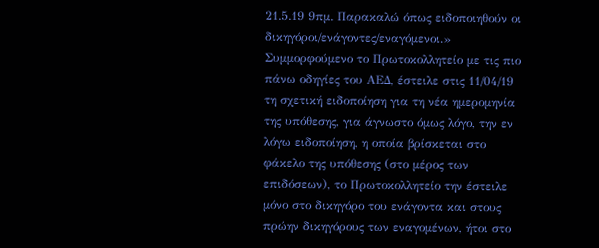21.5.19 9πμ. Παρακαλώ όπως ειδοποιηθούν οι δικηγόροι/ενάγοντες/εναγόμενοι.» Συμμορφούμενο το Πρωτοκολλητείο με τις πιο πάνω οδηγίες του ΑΕΔ, έστειλε στις 11/04/19 τη σχετική ειδοποίηση για τη νέα ημερομηνία της υπόθεσης, για άγνωστο όμως λόγο, την εν λόγω ειδοποίηση, η οποία βρίσκεται στο φάκελο της υπόθεσης (στο μέρος των επιδόσεων), το Πρωτοκολλητείο την έστειλε μόνο στο δικηγόρο του ενάγοντα και στους πρώην δικηγόρους των εναγομένων, ήτοι στο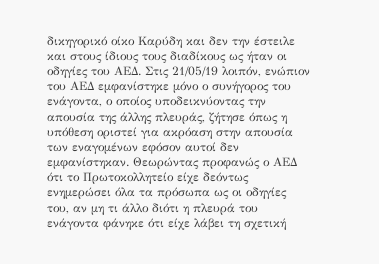δικηγορικό οίκο Καρύδη και δεν την έστειλε και στους ίδιους τους διαδίκους ως ήταν οι οδηγίες του ΑΕΔ. Στις 21/05/19 λοιπόν, ενώπιον του ΑΕΔ εμφανίστηκε μόνο ο συνήγορος του ενάγοντα, ο οποίος υποδεικνύοντας την απουσία της άλλης πλευράς, ζήτησε όπως η υπόθεση οριστεί για ακρόαση στην απουσία των εναγομένων εφόσον αυτοί δεν εμφανίστηκαν. Θεωρώντας προφανώς ο ΑΕΔ ότι το Πρωτοκολλητείο είχε δεόντως ενημερώσει όλα τα πρόσωπα ως οι οδηγίες του, αν μη τι άλλο διότι η πλευρά του ενάγοντα φάνηκε ότι είχε λάβει τη σχετική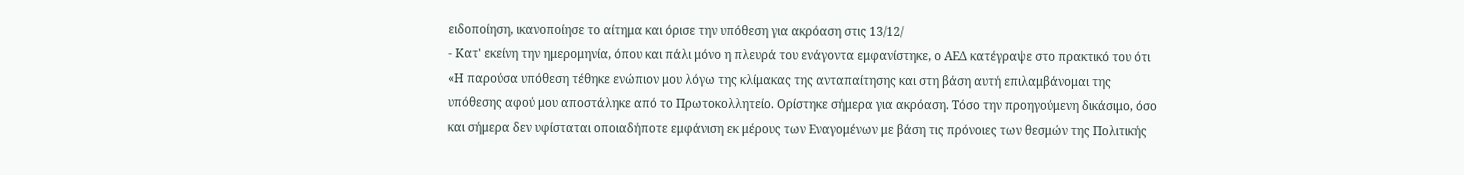ειδοποίηση, ικανοποίησε το αίτημα και όρισε την υπόθεση για ακρόαση στις 13/12/
- Κατ' εκείνη την ημερομηνία, όπου και πάλι μόνο η πλευρά του ενάγοντα εμφανίστηκε, ο ΑΕΔ κατέγραψε στο πρακτικό του ότι «Η παρούσα υπόθεση τέθηκε ενώπιον μου λόγω της κλίμακας της ανταπαίτησης και στη βάση αυτή επιλαμβάνομαι της υπόθεσης αφού μου αποστάληκε από το Πρωτοκολλητείο. Ορίστηκε σήμερα για ακρόαση. Τόσο την προηγούμενη δικάσιμο, όσο και σήμερα δεν υφίσταται οποιαδήποτε εμφάνιση εκ μέρους των Εναγομένων με βάση τις πρόνοιες των θεσμών της Πολιτικής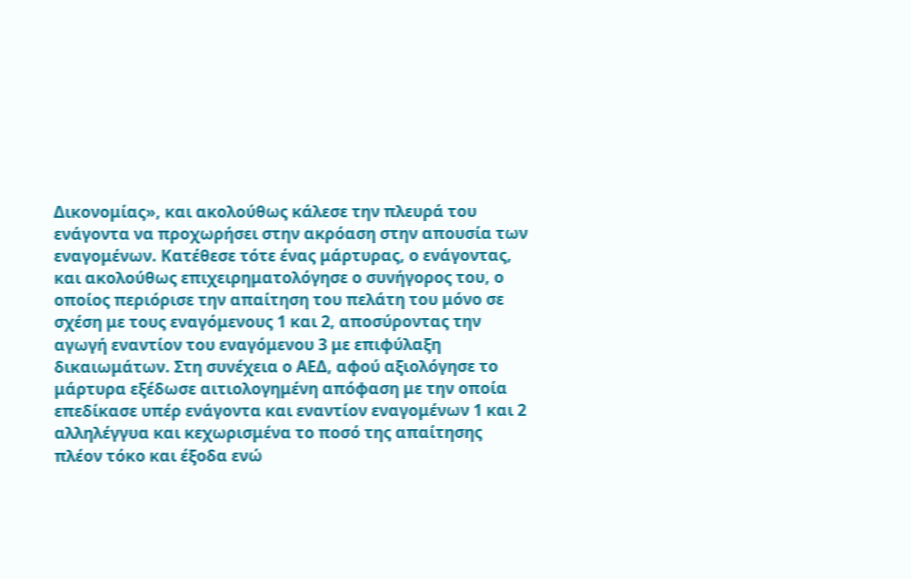Δικονομίας», και ακολούθως κάλεσε την πλευρά του ενάγοντα να προχωρήσει στην ακρόαση στην απουσία των εναγομένων. Κατέθεσε τότε ένας μάρτυρας, ο ενάγοντας, και ακολούθως επιχειρηματολόγησε ο συνήγορος του, ο οποίος περιόρισε την απαίτηση του πελάτη του μόνο σε σχέση με τους εναγόμενους 1 και 2, αποσύροντας την αγωγή εναντίον του εναγόμενου 3 με επιφύλαξη δικαιωμάτων. Στη συνέχεια ο ΑΕΔ, αφού αξιολόγησε το μάρτυρα εξέδωσε αιτιολογημένη απόφαση με την οποία επεδίκασε υπέρ ενάγοντα και εναντίον εναγομένων 1 και 2 αλληλέγγυα και κεχωρισμένα το ποσό της απαίτησης πλέον τόκο και έξοδα ενώ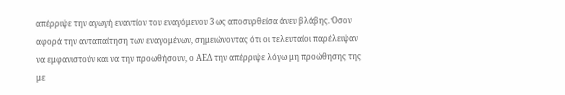απέρριψε την αγωγή εναντίον του εναγόμενου 3 ως αποσυρθείσα άνευ βλάβης. Όσον αφορά την ανταπαίτηση των εναγομένων, σημειώνοντας ότι οι τελευταίοι παρέλειψαν να εμφανιστούν και να την προωθήσουν, ο ΑΕΔ την απέρριψε λόγω μη προώθησης της με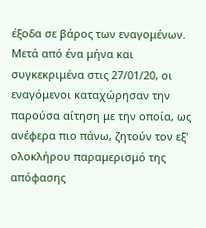έξοδα σε βάρος των εναγομένων. Μετά από ένα μήνα και συγκεκριμένα στις 27/01/20, οι εναγόμενοι καταχώρησαν την παρούσα αίτηση με την οποία, ως ανέφερα πιο πάνω, ζητούν τον εξ' ολοκλήρου παραμερισμό της απόφασης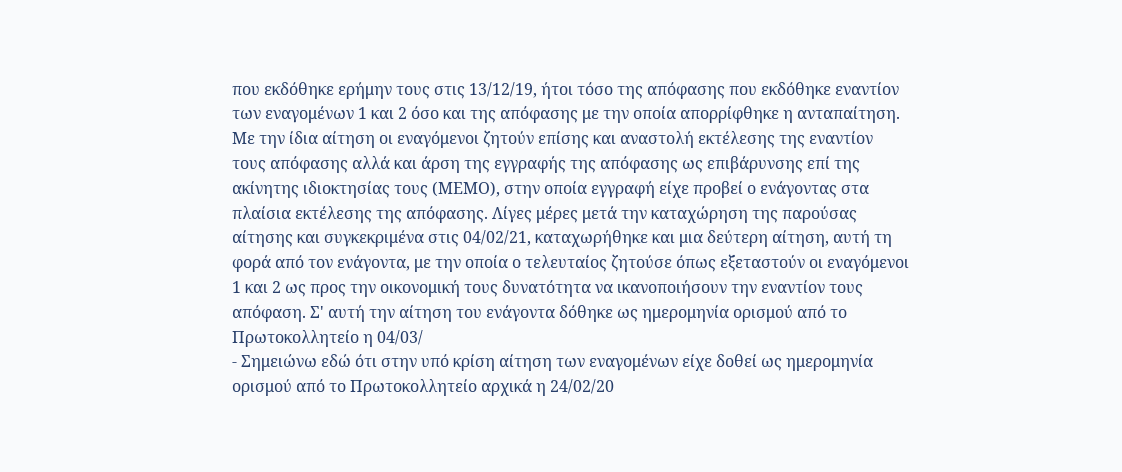που εκδόθηκε ερήμην τους στις 13/12/19, ήτοι τόσο της απόφασης που εκδόθηκε εναντίον των εναγομένων 1 και 2 όσο και της απόφασης με την οποία απορρίφθηκε η ανταπαίτηση. Με την ίδια αίτηση οι εναγόμενοι ζητούν επίσης και αναστολή εκτέλεσης της εναντίον τους απόφασης αλλά και άρση της εγγραφής της απόφασης ως επιβάρυνσης επί της ακίνητης ιδιοκτησίας τους (ΜΕΜΟ), στην οποία εγγραφή είχε προβεί ο ενάγοντας στα πλαίσια εκτέλεσης της απόφασης. Λίγες μέρες μετά την καταχώρηση της παρούσας αίτησης και συγκεκριμένα στις 04/02/21, καταχωρήθηκε και μια δεύτερη αίτηση, αυτή τη φορά από τον ενάγοντα, με την οποία ο τελευταίος ζητούσε όπως εξεταστούν οι εναγόμενοι 1 και 2 ως προς την οικονομική τους δυνατότητα να ικανοποιήσουν την εναντίον τους απόφαση. Σ' αυτή την αίτηση του ενάγοντα δόθηκε ως ημερομηνία ορισμού από το Πρωτοκολλητείο η 04/03/
- Σημειώνω εδώ ότι στην υπό κρίση αίτηση των εναγομένων είχε δοθεί ως ημερομηνία ορισμού από το Πρωτοκολλητείο αρχικά η 24/02/20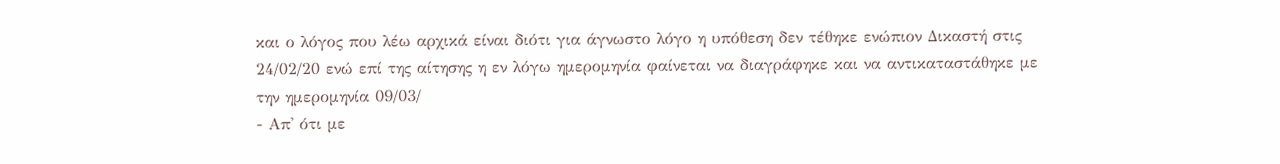και ο λόγος που λέω αρχικά είναι διότι για άγνωστο λόγο η υπόθεση δεν τέθηκε ενώπιον Δικαστή στις 24/02/20 ενώ επί της αίτησης η εν λόγω ημερομηνία φαίνεται να διαγράφηκε και να αντικαταστάθηκε με την ημερομηνία 09/03/
- Απ' ότι με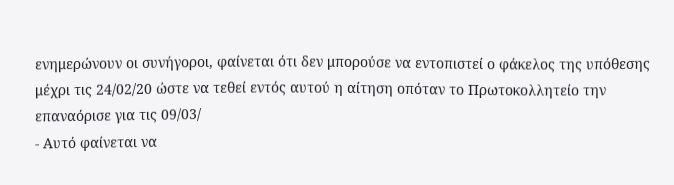ενημερώνουν οι συνήγοροι, φαίνεται ότι δεν μπορούσε να εντοπιστεί ο φάκελος της υπόθεσης μέχρι τις 24/02/20 ώστε να τεθεί εντός αυτού η αίτηση οπόταν το Πρωτοκολλητείο την επαναόρισε για τις 09/03/
- Αυτό φαίνεται να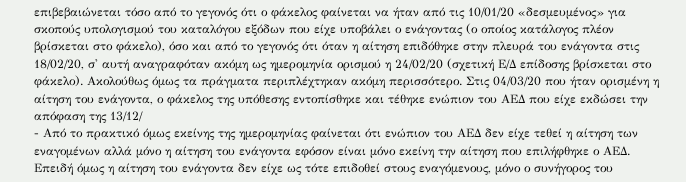επιβεβαιώνεται τόσο από το γεγονός ότι ο φάκελος φαίνεται να ήταν από τις 10/01/20 «δεσμευμένος» για σκοπούς υπολογισμού του καταλόγου εξόδων που είχε υποβάλει ο ενάγοντας (ο οποίος κατάλογος πλέον βρίσκεται στο φάκελο), όσο και από το γεγονός ότι όταν η αίτηση επιδόθηκε στην πλευρά του ενάγοντα στις 18/02/20, σ' αυτή αναγραφόταν ακόμη ως ημερομηνία ορισμού η 24/02/20 (σχετική Ε/Δ επίδοσης βρίσκεται στο φάκελο). Ακολούθως όμως τα πράγματα περιπλέχτηκαν ακόμη περισσότερο. Στις 04/03/20 που ήταν ορισμένη η αίτηση του ενάγοντα, ο φάκελος της υπόθεσης εντοπίσθηκε και τέθηκε ενώπιον του ΑΕΔ που είχε εκδώσει την απόφαση της 13/12/
- Από το πρακτικό όμως εκείνης της ημερομηνίας φαίνεται ότι ενώπιον του ΑΕΔ δεν είχε τεθεί η αίτηση των εναγομένων αλλά μόνο η αίτηση του ενάγοντα εφόσον είναι μόνο εκείνη την αίτηση που επιλήφθηκε ο ΑΕΔ. Επειδή όμως η αίτηση του ενάγοντα δεν είχε ως τότε επιδοθεί στους εναγόμενους, μόνο ο συνήγορος του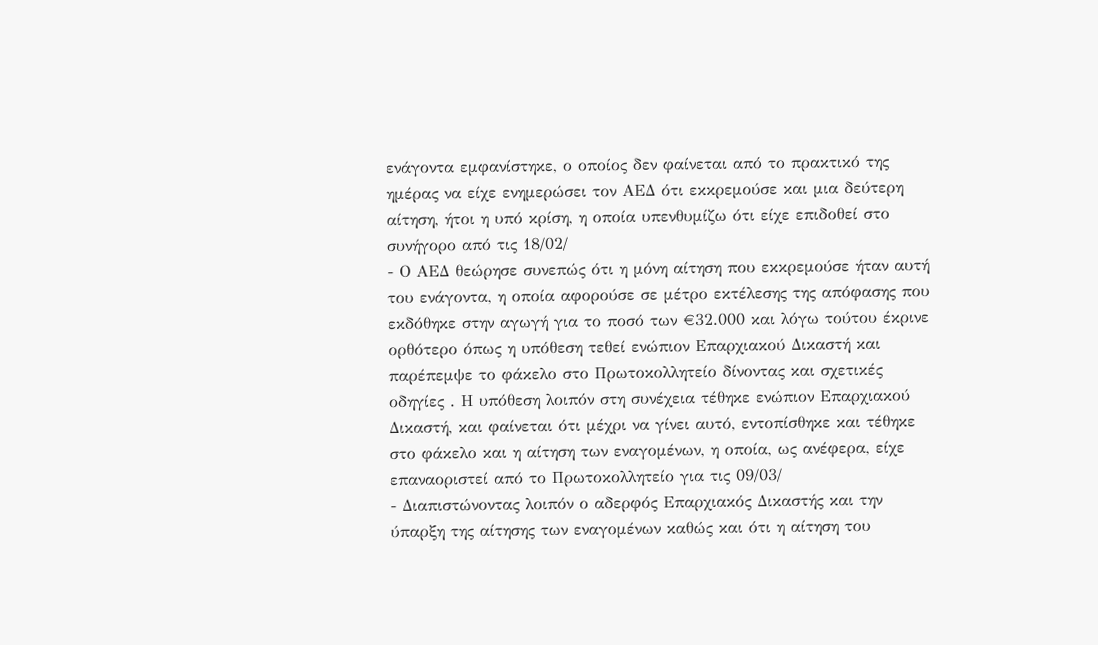ενάγοντα εμφανίστηκε, ο οποίος δεν φαίνεται από το πρακτικό της ημέρας να είχε ενημερώσει τον ΑΕΔ ότι εκκρεμούσε και μια δεύτερη αίτηση, ήτοι η υπό κρίση, η οποία υπενθυμίζω ότι είχε επιδοθεί στο συνήγορο από τις 18/02/
- Ο ΑΕΔ θεώρησε συνεπώς ότι η μόνη αίτηση που εκκρεμούσε ήταν αυτή του ενάγοντα, η οποία αφορούσε σε μέτρο εκτέλεσης της απόφασης που εκδόθηκε στην αγωγή για το ποσό των €32.000 και λόγω τούτου έκρινε ορθότερο όπως η υπόθεση τεθεί ενώπιον Επαρχιακού Δικαστή και παρέπεμψε το φάκελο στο Πρωτοκολλητείο δίνοντας και σχετικές οδηγίες . Η υπόθεση λοιπόν στη συνέχεια τέθηκε ενώπιον Επαρχιακού Δικαστή, και φαίνεται ότι μέχρι να γίνει αυτό, εντοπίσθηκε και τέθηκε στο φάκελο και η αίτηση των εναγομένων, η οποία, ως ανέφερα, είχε επαναοριστεί από το Πρωτοκολλητείο για τις 09/03/
- Διαπιστώνοντας λοιπόν ο αδερφός Επαρχιακός Δικαστής και την ύπαρξη της αίτησης των εναγομένων καθώς και ότι η αίτηση του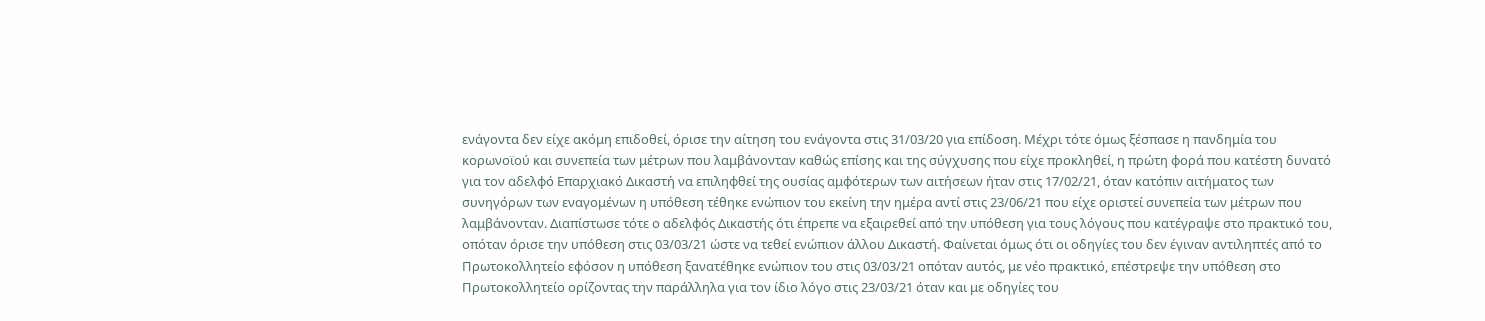ενάγοντα δεν είχε ακόμη επιδοθεί, όρισε την αίτηση του ενάγοντα στις 31/03/20 για επίδοση. Μέχρι τότε όμως ξέσπασε η πανδημία του κορωνοϊού και συνεπεία των μέτρων που λαμβάνονταν καθώς επίσης και της σύγχυσης που είχε προκληθεί, η πρώτη φορά που κατέστη δυνατό για τον αδελφό Επαρχιακό Δικαστή να επιληφθεί της ουσίας αμφότερων των αιτήσεων ήταν στις 17/02/21, όταν κατόπιν αιτήματος των συνηγόρων των εναγομένων η υπόθεση τέθηκε ενώπιον του εκείνη την ημέρα αντί στις 23/06/21 που είχε οριστεί συνεπεία των μέτρων που λαμβάνονταν. Διαπίστωσε τότε ο αδελφός Δικαστής ότι έπρεπε να εξαιρεθεί από την υπόθεση για τους λόγους που κατέγραψε στο πρακτικό του, οπόταν όρισε την υπόθεση στις 03/03/21 ώστε να τεθεί ενώπιον άλλου Δικαστή. Φαίνεται όμως ότι οι οδηγίες του δεν έγιναν αντιληπτές από το Πρωτοκολλητείο εφόσον η υπόθεση ξανατέθηκε ενώπιον του στις 03/03/21 οπόταν αυτός, με νέο πρακτικό, επέστρεψε την υπόθεση στο Πρωτοκολλητείο ορίζοντας την παράλληλα για τον ίδιο λόγο στις 23/03/21 όταν και με οδηγίες του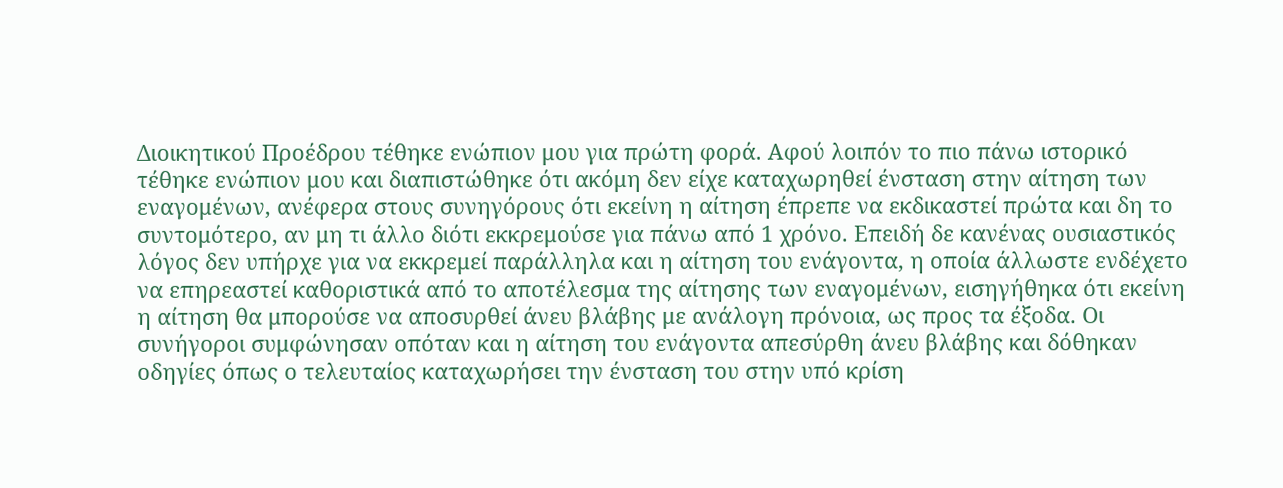Διοικητικού Προέδρου τέθηκε ενώπιον μου για πρώτη φορά. Αφού λοιπόν το πιο πάνω ιστορικό τέθηκε ενώπιον μου και διαπιστώθηκε ότι ακόμη δεν είχε καταχωρηθεί ένσταση στην αίτηση των εναγομένων, ανέφερα στους συνηγόρους ότι εκείνη η αίτηση έπρεπε να εκδικαστεί πρώτα και δη το συντομότερο, αν μη τι άλλο διότι εκκρεμούσε για πάνω από 1 χρόνο. Επειδή δε κανένας ουσιαστικός λόγος δεν υπήρχε για να εκκρεμεί παράλληλα και η αίτηση του ενάγοντα, η οποία άλλωστε ενδέχετο να επηρεαστεί καθοριστικά από το αποτέλεσμα της αίτησης των εναγομένων, εισηγήθηκα ότι εκείνη η αίτηση θα μπορούσε να αποσυρθεί άνευ βλάβης με ανάλογη πρόνοια, ως προς τα έξοδα. Οι συνήγοροι συμφώνησαν οπόταν και η αίτηση του ενάγοντα απεσύρθη άνευ βλάβης και δόθηκαν οδηγίες όπως ο τελευταίος καταχωρήσει την ένσταση του στην υπό κρίση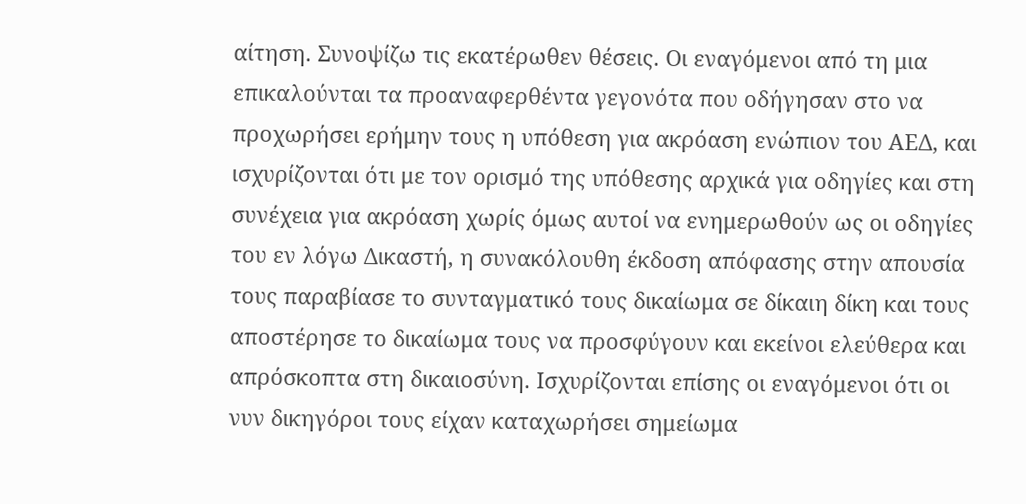αίτηση. Συνοψίζω τις εκατέρωθεν θέσεις. Οι εναγόμενοι από τη μια επικαλούνται τα προαναφερθέντα γεγονότα που οδήγησαν στο να προχωρήσει ερήμην τους η υπόθεση για ακρόαση ενώπιον του ΑΕΔ, και ισχυρίζονται ότι με τον ορισμό της υπόθεσης αρχικά για οδηγίες και στη συνέχεια για ακρόαση χωρίς όμως αυτοί να ενημερωθούν ως οι οδηγίες του εν λόγω Δικαστή, η συνακόλουθη έκδοση απόφασης στην απουσία τους παραβίασε το συνταγματικό τους δικαίωμα σε δίκαιη δίκη και τους αποστέρησε το δικαίωμα τους να προσφύγουν και εκείνοι ελεύθερα και απρόσκοπτα στη δικαιοσύνη. Ισχυρίζονται επίσης οι εναγόμενοι ότι οι νυν δικηγόροι τους είχαν καταχωρήσει σημείωμα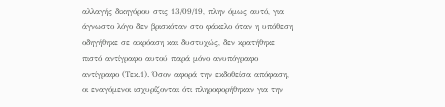αλλαγής δικηγόρου στις 13/09/19, πλην όμως αυτό, για άγνωστο λόγο δεν βρισκόταν στο φάκελο όταν η υπόθεση οδηγήθηκε σε ακρόαση και δυστυχώς, δεν κρατήθηκε πιστό αντίγραφο αυτού παρά μόνο ανυπόγραφο αντίγραφο (Τεκ.1). Όσον αφορά την εκδοθείσα απόφαση, οι εναγόμενοι ισχυρίζονται ότι πληροφορήθηκαν για την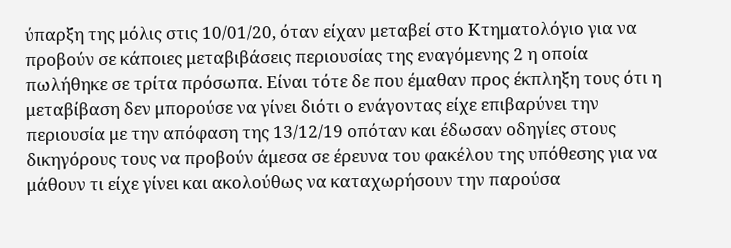ύπαρξη της μόλις στις 10/01/20, όταν είχαν μεταβεί στο Κτηματολόγιο για να προβούν σε κάποιες μεταβιβάσεις περιουσίας της εναγόμενης 2 η οποία πωλήθηκε σε τρίτα πρόσωπα. Είναι τότε δε που έμαθαν προς έκπληξη τους ότι η μεταβίβαση δεν μπορούσε να γίνει διότι ο ενάγοντας είχε επιβαρύνει την περιουσία με την απόφαση της 13/12/19 οπόταν και έδωσαν οδηγίες στους δικηγόρους τους να προβούν άμεσα σε έρευνα του φακέλου της υπόθεσης για να μάθουν τι είχε γίνει και ακολούθως να καταχωρήσουν την παρούσα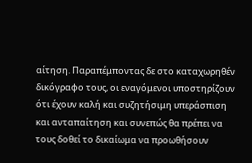αίτηση. Παραπέμποντας δε στο καταχωρηθέν δικόγραφο τους, οι εναγόμενοι υποστηρίζουν ότι έχουν καλή και συζητήσιμη υπεράσπιση και ανταπαίτηση και συνεπώς θα πρέπει να τους δοθεί το δικαίωμα να προωθήσουν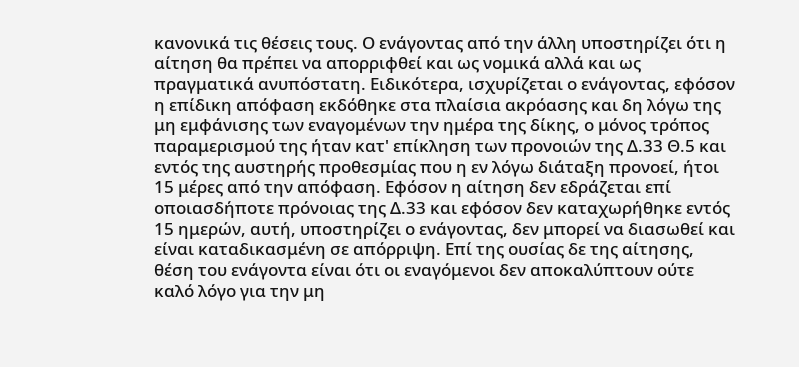κανονικά τις θέσεις τους. Ο ενάγοντας από την άλλη υποστηρίζει ότι η αίτηση θα πρέπει να απορριφθεί και ως νομικά αλλά και ως πραγματικά ανυπόστατη. Ειδικότερα, ισχυρίζεται ο ενάγοντας, εφόσον η επίδικη απόφαση εκδόθηκε στα πλαίσια ακρόασης και δη λόγω της μη εμφάνισης των εναγομένων την ημέρα της δίκης, ο μόνος τρόπος παραμερισμού της ήταν κατ' επίκληση των προνοιών της Δ.33 Θ.5 και εντός της αυστηρής προθεσμίας που η εν λόγω διάταξη προνοεί, ήτοι 15 μέρες από την απόφαση. Εφόσον η αίτηση δεν εδράζεται επί οποιασδήποτε πρόνοιας της Δ.33 και εφόσον δεν καταχωρήθηκε εντός 15 ημερών, αυτή, υποστηρίζει ο ενάγοντας, δεν μπορεί να διασωθεί και είναι καταδικασμένη σε απόρριψη. Επί της ουσίας δε της αίτησης, θέση του ενάγοντα είναι ότι οι εναγόμενοι δεν αποκαλύπτουν ούτε καλό λόγο για την μη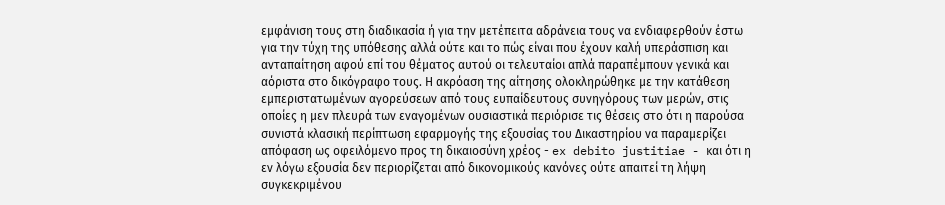εμφάνιση τους στη διαδικασία ή για την μετέπειτα αδράνεια τους να ενδιαφερθούν έστω για την τύχη της υπόθεσης αλλά ούτε και το πώς είναι που έχουν καλή υπεράσπιση και ανταπαίτηση αφού επί του θέματος αυτού οι τελευταίοι απλά παραπέμπουν γενικά και αόριστα στο δικόγραφο τους. Η ακρόαση της αίτησης ολοκληρώθηκε με την κατάθεση εμπεριστατωμένων αγορεύσεων από τους ευπαίδευτους συνηγόρους των μερών, στις οποίες η μεν πλευρά των εναγομένων ουσιαστικά περιόρισε τις θέσεις στο ότι η παρούσα συνιστά κλασική περίπτωση εφαρμογής της εξουσίας του Δικαστηρίου να παραμερίζει απόφαση ως οφειλόμενο προς τη δικαιοσύνη χρέος - ex debito justitiae - και ότι η εν λόγω εξουσία δεν περιορίζεται από δικονομικούς κανόνες ούτε απαιτεί τη λήψη συγκεκριμένου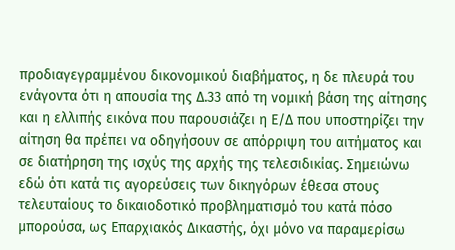προδιαγεγραμμένου δικονομικού διαβήματος, η δε πλευρά του ενάγοντα ότι η απουσία της Δ.33 από τη νομική βάση της αίτησης και η ελλιπής εικόνα που παρουσιάζει η Ε/Δ που υποστηρίζει την αίτηση θα πρέπει να οδηγήσουν σε απόρριψη του αιτήματος και σε διατήρηση της ισχύς της αρχής της τελεσιδικίας. Σημειώνω εδώ ότι κατά τις αγορεύσεις των δικηγόρων έθεσα στους τελευταίους το δικαιοδοτικό προβληματισμό του κατά πόσο μπορούσα, ως Επαρχιακός Δικαστής, όχι μόνο να παραμερίσω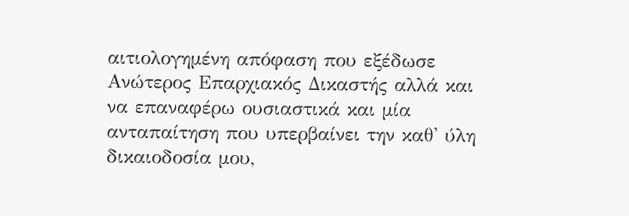αιτιολογημένη απόφαση που εξέδωσε Ανώτερος Επαρχιακός Δικαστής αλλά και να επαναφέρω ουσιαστικά και μία ανταπαίτηση που υπερβαίνει την καθ' ύλη δικαιοδοσία μου,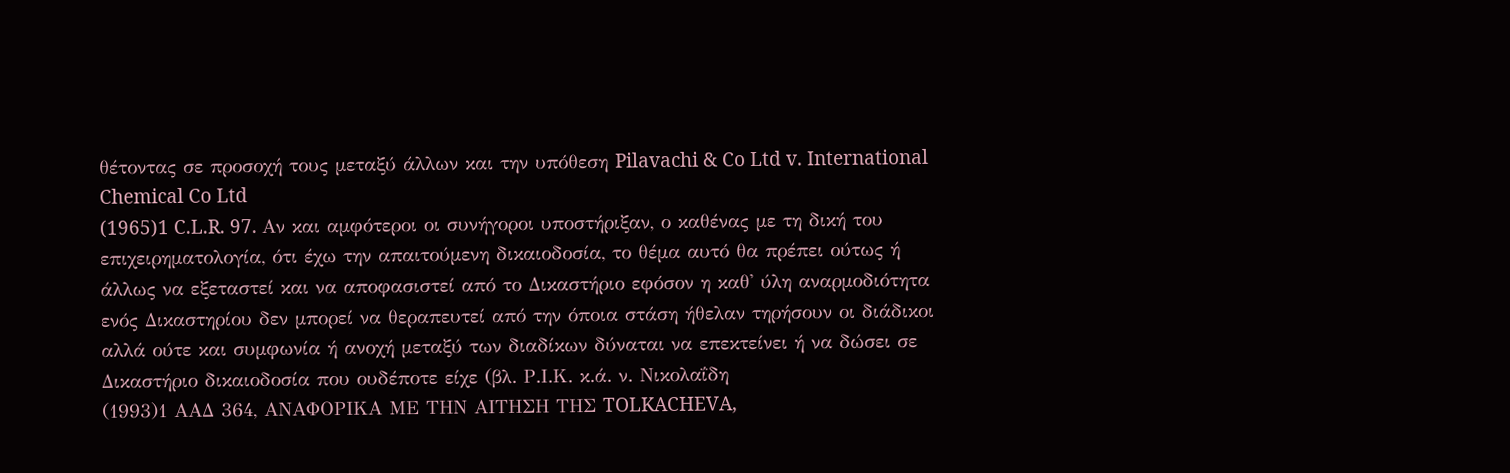θέτοντας σε προσοχή τους μεταξύ άλλων και την υπόθεση Pilavachi & Co Ltd v. International Chemical Co Ltd
(1965)1 C.L.R. 97. Αν και αμφότεροι οι συνήγοροι υποστήριξαν, ο καθένας με τη δική του επιχειρηματολογία, ότι έχω την απαιτούμενη δικαιοδοσία, το θέμα αυτό θα πρέπει ούτως ή άλλως να εξεταστεί και να αποφασιστεί από το Δικαστήριο εφόσον η καθ' ύλη αναρμοδιότητα ενός Δικαστηρίου δεν μπορεί να θεραπευτεί από την όποια στάση ήθελαν τηρήσουν οι διάδικοι αλλά ούτε και συμφωνία ή ανοχή μεταξύ των διαδίκων δύναται να επεκτείνει ή να δώσει σε Δικαστήριο δικαιοδοσία που ουδέποτε είχε (βλ. Ρ.Ι.Κ. κ.ά. ν. Νικολαΐδη
(1993)1 ΑΑΔ 364, ΑΝΑΦΟΡΙΚΑ ΜΕ TΗΝ ΑΙΤΗΣΗ ΤΗΣ TOLKACHEVA,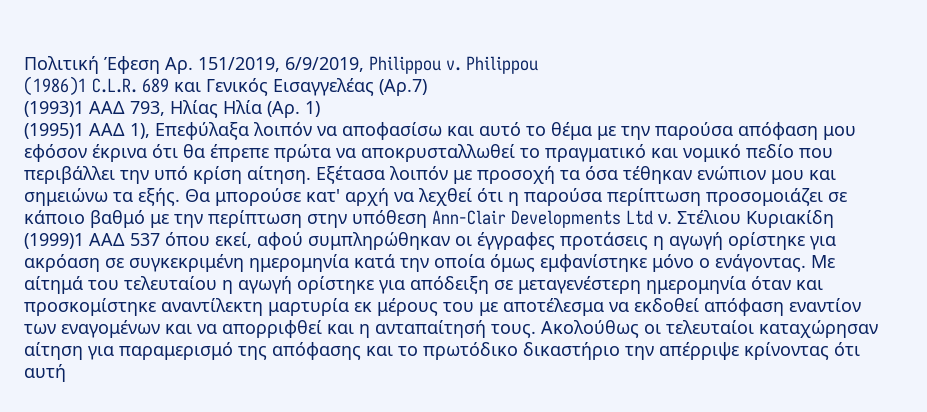Πολιτική Έφεση Αρ. 151/2019, 6/9/2019, Philippou v. Philippou
(1986)1 C.L.R. 689 και Γενικός Εισαγγελέας (Αρ.7)
(1993)1 ΑΑΔ 793, Ηλίας Ηλία (Αρ. 1)
(1995)1 ΑΑΔ 1), Επεφύλαξα λοιπόν να αποφασίσω και αυτό το θέμα με την παρούσα απόφαση μου εφόσον έκρινα ότι θα έπρεπε πρώτα να αποκρυσταλλωθεί το πραγματικό και νομικό πεδίο που περιβάλλει την υπό κρίση αίτηση. Εξέτασα λοιπόν με προσοχή τα όσα τέθηκαν ενώπιον μου και σημειώνω τα εξής. Θα μπορούσε κατ' αρχή να λεχθεί ότι η παρούσα περίπτωση προσομοιάζει σε κάποιο βαθμό με την περίπτωση στην υπόθεση Ann-Clair Developments Ltd ν. Στέλιου Kυριακίδη
(1999)1 ΑΑΔ 537 όπου εκεί, αφού συμπληρώθηκαν οι έγγραφες προτάσεις η αγωγή ορίστηκε για ακρόαση σε συγκεκριμένη ημερομηνία κατά την οποία όμως εμφανίστηκε μόνο ο ενάγοντας. Με αίτημά του τελευταίου η αγωγή ορίστηκε για απόδειξη σε μεταγενέστερη ημερομηνία όταν και προσκομίστηκε αναντίλεκτη μαρτυρία εκ μέρους του με αποτέλεσμα να εκδοθεί απόφαση εναντίον των εναγομένων και να απορριφθεί και η ανταπαίτησή τους. Ακολούθως οι τελευταίοι καταχώρησαν αίτηση για παραμερισμό της απόφασης και το πρωτόδικο δικαστήριο την απέρριψε κρίνοντας ότι αυτή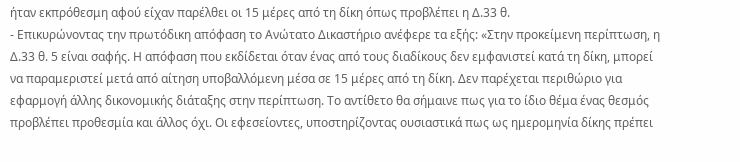ήταν εκπρόθεσμη αφού είχαν παρέλθει οι 15 μέρες από τη δίκη όπως προβλέπει η Δ.33 θ.
- Επικυρώνοντας την πρωτόδικη απόφαση το Ανώτατο Δικαστήριο ανέφερε τα εξής: «Στην προκείμενη περίπτωση, η Δ.33 θ. 5 είναι σαφής. Η απόφαση που εκδίδεται όταν ένας από τους διαδίκους δεν εμφανιστεί κατά τη δίκη, μπορεί να παραμεριστεί μετά από αίτηση υποβαλλόμενη μέσα σε 15 μέρες από τη δίκη. Δεν παρέχεται περιθώριο για εφαρμογή άλλης δικονομικής διάταξης στην περίπτωση. Το αντίθετο θα σήμαινε πως για το ίδιο θέμα ένας θεσμός προβλέπει προθεσμία και άλλος όχι. Οι εφεσείοντες, υποστηρίζοντας ουσιαστικά πως ως ημερομηνία δίκης πρέπει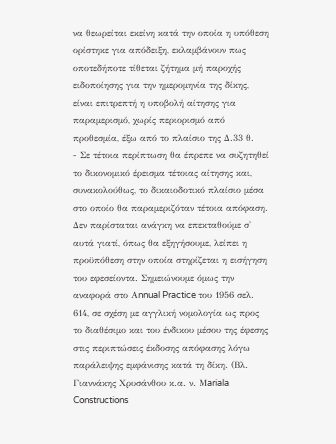να θεωρείται εκείνη κατά την οποία η υπόθεση ορίστηκε για απόδειξη, εκλαμβάνουν πως οποτεδήποτε τίθεται ζήτημα μή παροχής ειδοποίησης για την ημερομηνία της δίκης, είναι επιτρεπτή η υποβολή αίτησης για παραμερισμό, χωρίς περιορισμό από προθεσμία, έξω από το πλαίσιο της Δ.33 θ.
- Σε τέτοια περίπτωση θα έπρεπε να συζητηθεί το δικονομικό έρεισμα τέτοιας αίτησης και, συνακολούθως, το δικαιοδοτικό πλαίσιο μέσα στο οποίο θα παραμεριζόταν τέτοια απόφαση. Δεν παρίσταται ανάγκη να επεκταθούμε σ' αυτά γιατί, όπως θα εξηγήσουμε, λείπει η προϋπόθεση στην οποία στηρίζεται η εισήγηση του εφεσείοντα. Σημειώνουμε όμως την αναφορά στο Αnnual Practice του 1956 σελ. 614, σε σχέση με αγγλική νομολογία ως προς το διαθέσιμο και του ένδικου μέσου της έφεσης στις περιπτώσεις έκδοσης απόφασης λόγω παράλειψης εμφάνισης κατά τη δίκη. (Βλ. Γιαννάκης Χρυσάνθου κ.α. ν. Μariala Constructions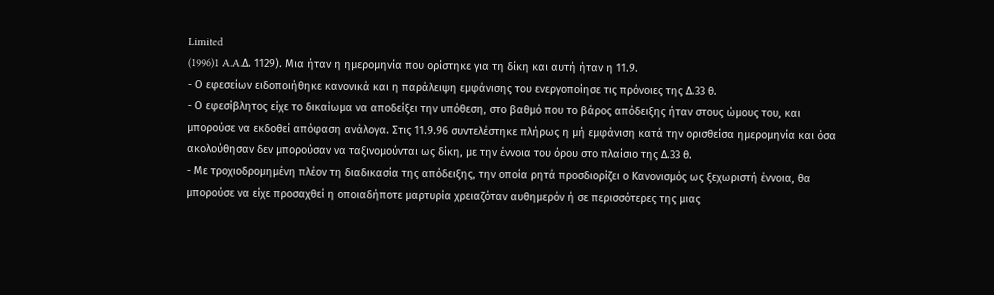Limited
(1996)1 A.A.Δ. 1129). Μια ήταν η ημερομηνία που ορίστηκε για τη δίκη και αυτή ήταν η 11.9.
- Ο εφεσείων ειδοποιήθηκε κανονικά και η παράλειψη εμφάνισης του ενεργοποίησε τις πρόνοιες της Δ.33 θ.
- Ο εφεσίβλητος είχε το δικαίωμα να αποδείξει την υπόθεση, στο βαθμό που το βάρος απόδειξης ήταν στους ώμους του, και μπορούσε να εκδοθεί απόφαση ανάλογα. Στις 11.9.96 συντελέστηκε πλήρως η μή εμφάνιση κατά την ορισθείσα ημερομηνία και όσα ακολούθησαν δεν μπορούσαν να ταξινομούνται ως δίκη, με την έννοια του όρου στο πλαίσιο της Δ.33 θ.
- Με τροχιοδρομημένη πλέον τη διαδικασία της απόδειξης, την οποία ρητά προσδιορίζει ο Κανονισμός ως ξεχωριστή έννοια, θα μπορούσε να είχε προσαχθεί η οποιαδήποτε μαρτυρία χρειαζόταν αυθημερόν ή σε περισσότερες της μιας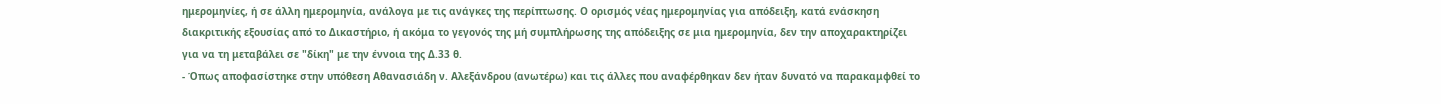ημερομηνίες, ή σε άλλη ημερομηνία, ανάλογα με τις ανάγκες της περίπτωσης. Ο ορισμός νέας ημερομηνίας για απόδειξη, κατά ενάσκηση διακριτικής εξουσίας από το Δικαστήριο, ή ακόμα το γεγονός της μή συμπλήρωσης της απόδειξης σε μια ημερομηνία, δεν την αποχαρακτηρίζει για να τη μεταβάλει σε "δίκη" με την έννοια της Δ.33 θ.
- Όπως αποφασίστηκε στην υπόθεση Αθανασιάδη ν. Αλεξάνδρου (ανωτέρω) και τις άλλες που αναφέρθηκαν δεν ήταν δυνατό να παρακαμφθεί το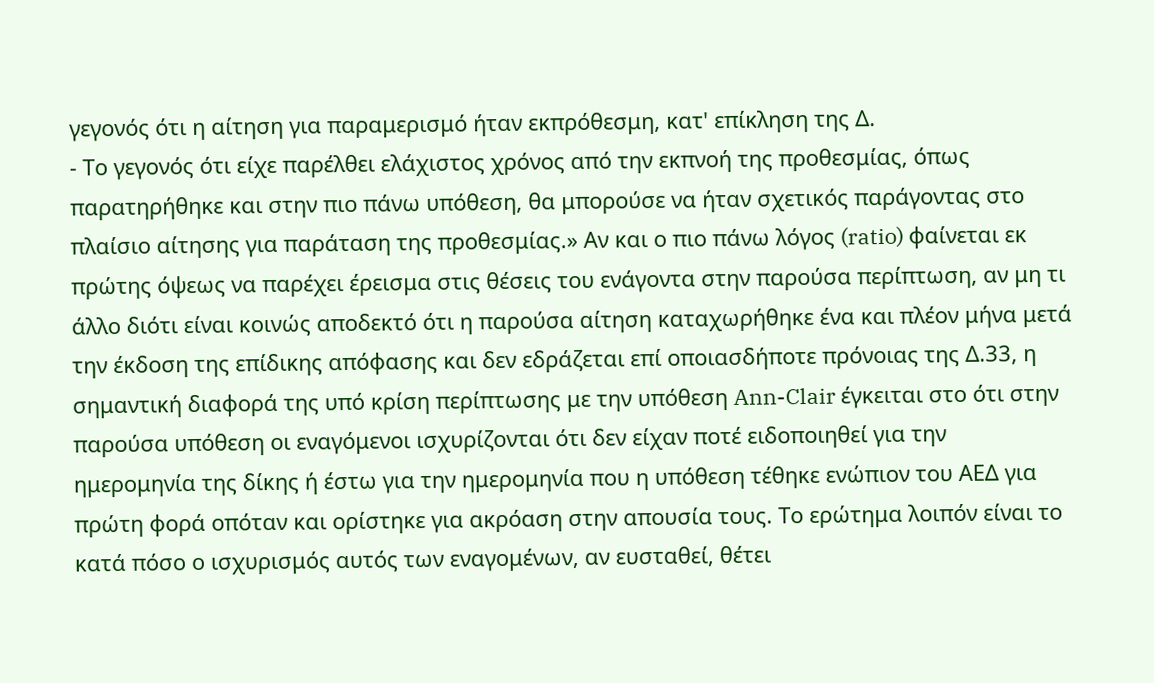γεγονός ότι η αίτηση για παραμερισμό ήταν εκπρόθεσμη, κατ' επίκληση της Δ.
- Το γεγονός ότι είχε παρέλθει ελάχιστος χρόνος από την εκπνοή της προθεσμίας, όπως παρατηρήθηκε και στην πιο πάνω υπόθεση, θα μπορούσε να ήταν σχετικός παράγοντας στο πλαίσιο αίτησης για παράταση της προθεσμίας.» Αν και ο πιο πάνω λόγος (ratio) φαίνεται εκ πρώτης όψεως να παρέχει έρεισμα στις θέσεις του ενάγοντα στην παρούσα περίπτωση, αν μη τι άλλο διότι είναι κοινώς αποδεκτό ότι η παρούσα αίτηση καταχωρήθηκε ένα και πλέον μήνα μετά την έκδοση της επίδικης απόφασης και δεν εδράζεται επί οποιασδήποτε πρόνοιας της Δ.33, η σημαντική διαφορά της υπό κρίση περίπτωσης με την υπόθεση Ann-Clair έγκειται στο ότι στην παρούσα υπόθεση οι εναγόμενοι ισχυρίζονται ότι δεν είχαν ποτέ ειδοποιηθεί για την ημερομηνία της δίκης ή έστω για την ημερομηνία που η υπόθεση τέθηκε ενώπιον του ΑΕΔ για πρώτη φορά οπόταν και ορίστηκε για ακρόαση στην απουσία τους. Το ερώτημα λοιπόν είναι το κατά πόσο ο ισχυρισμός αυτός των εναγομένων, αν ευσταθεί, θέτει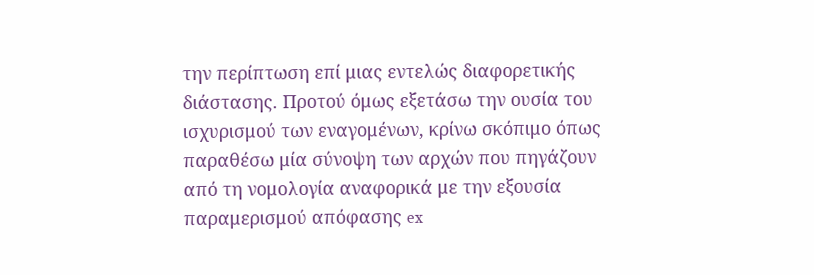την περίπτωση επί μιας εντελώς διαφορετικής διάστασης. Προτού όμως εξετάσω την ουσία του ισχυρισμού των εναγομένων, κρίνω σκόπιμο όπως παραθέσω μία σύνοψη των αρχών που πηγάζουν από τη νομολογία αναφορικά με την εξουσία παραμερισμού απόφασης ex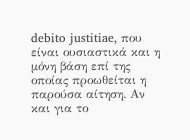debito justitiae, που είναι ουσιαστικά και η μόνη βάση επί της οποίας προωθείται η παρούσα αίτηση. Αν και για το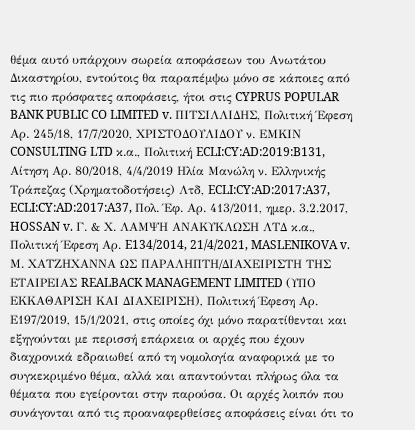θέμα αυτό υπάρχουν σωρεία αποφάσεων του Ανωτάτου Δικαστηρίου, εντούτοις θα παραπέμψω μόνο σε κάποιες από τις πιο πρόσφατες αποφάσεις, ήτοι στις CYPRUS POPULAR BANK PUBLIC CO LIMITED v. ΠΙΤΣΙΛΛΙΔΗΣ, Πολιτική Έφεση Αρ. 245/18, 17/7/2020, ΧΡΙΣΤΟΔΟΥΛΙΔΟΥ ν. ΕΜΚΙΝ CONSULTING LTD κ.α., Πολιτική ECLI:CY:AD:2019:B131, Αίτηση Αρ. 80/2018, 4/4/2019 Ηλία Μανώλη ν. Ελληνικής Τράπεζας (Χρηματοδοτήσεις) Λτδ, ECLI:CY:AD:2017:A37, ECLI:CY:AD:2017:A37, Πολ. Έφ. Αρ. 413/2011, ημερ. 3.2.2017, HOSSAN v. Γ. & Χ. ΛΑΜΨΗ ΑΝΑΚΥΚΛΩΣΗ ΛΤΔ κ.α., Πολιτική Έφεση Αρ. E134/2014, 21/4/2021, MASLENIKOVA v. Μ. ΧΑΤΖΗΧΑΝΝΑ ΩΣ ΠΑΡΑΛΗΠΤΗ/ΔΙΑΧΕΙΡΙΣΤΗ ΤΗΣ ΕΤΑΙΡΕΙΑΣ REALBACK MANAGEMENT LIMITED (ΥΠΟ ΕΚΚΑΘΑΡΙΣΗ ΚΑΙ ΔΙΑΧΕΙΡΙΣΗ), Πολιτική Έφεση Αρ. Ε197/2019, 15/1/2021, στις οποίες όχι μόνο παρατίθενται και εξηγούνται με περισσή επάρκεια οι αρχές που έχουν διαχρονικά εδραιωθεί από τη νομολογία αναφορικά με το συγκεκριμένο θέμα, αλλά και απαντούνται πλήρως όλα τα θέματα που εγείρονται στην παρούσα. Οι αρχές λοιπόν που συνάγονται από τις προαναφερθείσες αποφάσεις είναι ότι το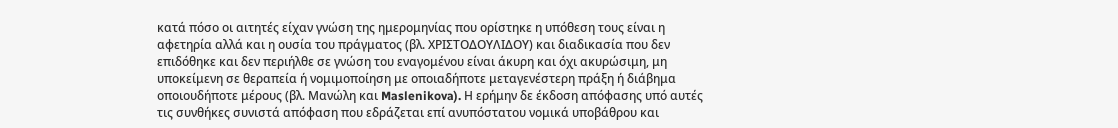κατά πόσο οι αιτητές είχαν γνώση της ημερομηνίας που ορίστηκε η υπόθεση τους είναι η αφετηρία αλλά και η ουσία του πράγματος (βλ. ΧΡΙΣΤΟΔΟΥΛΙΔΟΥ) και διαδικασία που δεν επιδόθηκε και δεν περιήλθε σε γνώση του εναγομένου είναι άκυρη και όχι ακυρώσιμη, μη υποκείμενη σε θεραπεία ή νομιμοποίηση με οποιαδήποτε μεταγενέστερη πράξη ή διάβημα οποιουδήποτε μέρους (βλ. Μανώλη και Maslenikova). Η ερήμην δε έκδοση απόφασης υπό αυτές τις συνθήκες συνιστά απόφαση που εδράζεται επί ανυπόστατου νομικά υποβάθρου και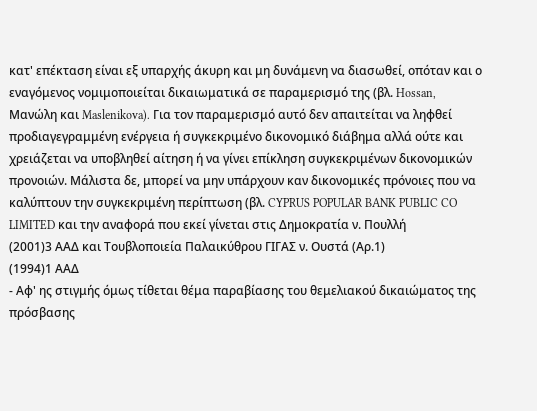κατ' επέκταση είναι εξ υπαρχής άκυρη και μη δυνάμενη να διασωθεί, οπόταν και ο εναγόμενος νομιμοποιείται δικαιωματικά σε παραμερισμό της (βλ. Hossan, Μανώλη και Maslenikova). Για τον παραμερισμό αυτό δεν απαιτείται να ληφθεί προδιαγεγραμμένη ενέργεια ή συγκεκριμένο δικονομικό διάβημα αλλά ούτε και χρειάζεται να υποβληθεί αίτηση ή να γίνει επίκληση συγκεκριμένων δικονομικών προνοιών. Μάλιστα δε, μπορεί να μην υπάρχουν καν δικονομικές πρόνοιες που να καλύπτουν την συγκεκριμένη περίπτωση (βλ. CYPRUS POPULAR BANK PUBLIC CO LIMITED και την αναφορά που εκεί γίνεται στις Δημοκρατία ν. Πουλλή
(2001)3 ΑΑΔ και Τουβλοποιεία Παλαικύθρου ΓΙΓΑΣ ν. Ουστά (Αρ.1)
(1994)1 ΑΑΔ
- Αφ' ης στιγμής όμως τίθεται θέμα παραβίασης του θεμελιακού δικαιώματος της πρόσβασης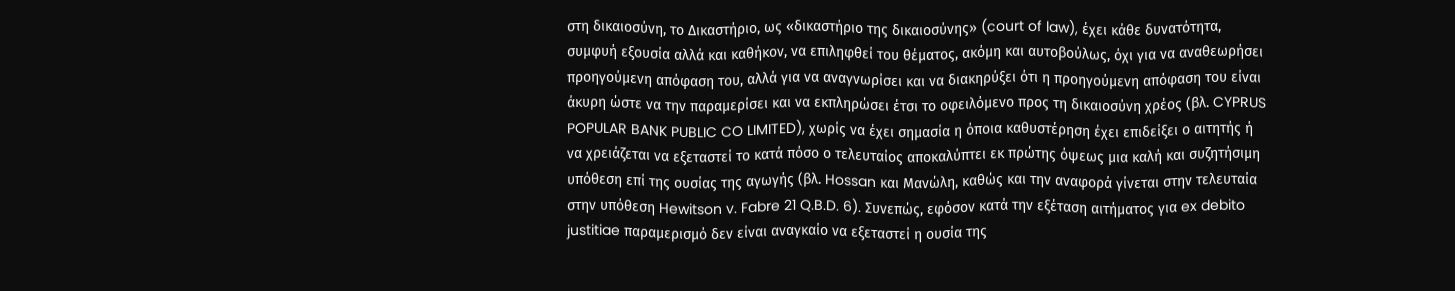στη δικαιοσύνη, το Δικαστήριο, ως «δικαστήριο της δικαιοσύνης» (court of law), έχει κάθε δυνατότητα, συμφυή εξουσία αλλά και καθήκον, να επιληφθεί του θέματος, ακόμη και αυτοβούλως, όχι για να αναθεωρήσει προηγούμενη απόφαση του, αλλά για να αναγνωρίσει και να διακηρύξει ότι η προηγούμενη απόφαση του είναι άκυρη ώστε να την παραμερίσει και να εκπληρώσει έτσι το οφειλόμενο προς τη δικαιοσύνη χρέος (βλ. CYPRUS POPULAR BANK PUBLIC CO LIMITED), χωρίς να έχει σημασία η όποια καθυστέρηση έχει επιδείξει ο αιτητής ή να χρειάζεται να εξεταστεί το κατά πόσο ο τελευταίος αποκαλύπτει εκ πρώτης όψεως μια καλή και συζητήσιμη υπόθεση επί της ουσίας της αγωγής (βλ. Hossan και Μανώλη, καθώς και την αναφορά γίνεται στην τελευταία στην υπόθεση Hewitson v. Fabre 21 Q.B.D. 6). Συνεπώς, εφόσον κατά την εξέταση αιτήματος για ex debito justitiae παραμερισμό δεν είναι αναγκαίο να εξεταστεί η ουσία της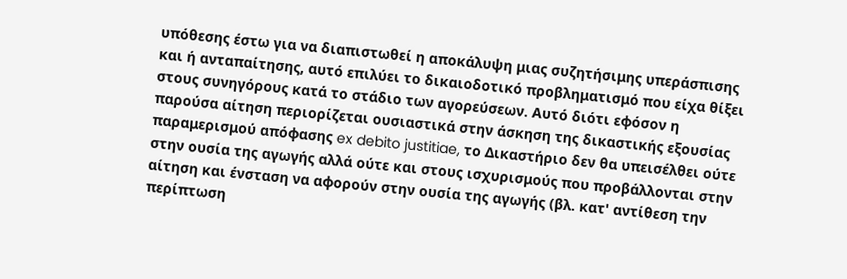υπόθεσης έστω για να διαπιστωθεί η αποκάλυψη μιας συζητήσιμης υπεράσπισης και ή ανταπαίτησης, αυτό επιλύει το δικαιοδοτικό προβληματισμό που είχα θίξει στους συνηγόρους κατά το στάδιο των αγορεύσεων. Αυτό διότι εφόσον η παρούσα αίτηση περιορίζεται ουσιαστικά στην άσκηση της δικαστικής εξουσίας παραμερισμού απόφασης ex debito justitiae, το Δικαστήριο δεν θα υπεισέλθει ούτε στην ουσία της αγωγής αλλά ούτε και στους ισχυρισμούς που προβάλλονται στην αίτηση και ένσταση να αφορούν στην ουσία της αγωγής (βλ. κατ' αντίθεση την περίπτωση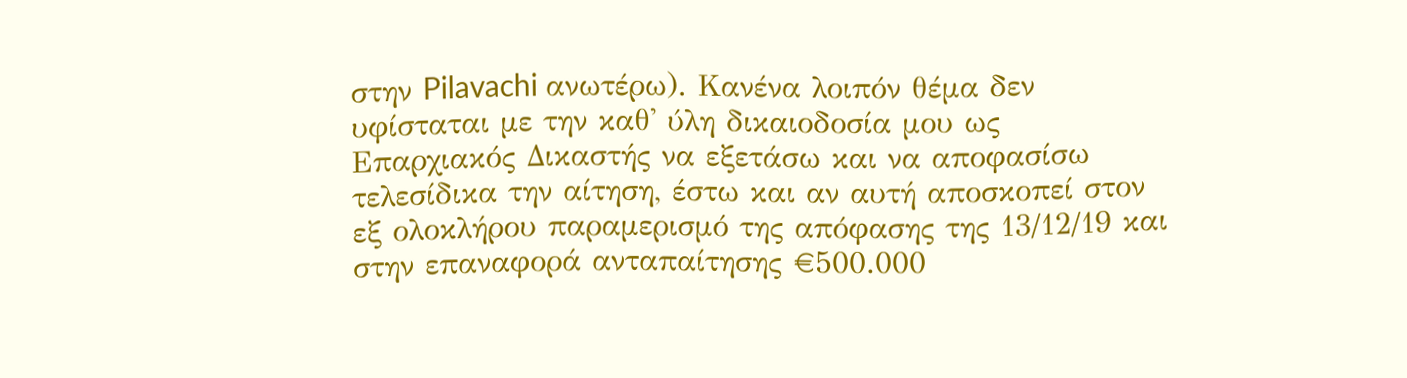στην Pilavachi ανωτέρω). Κανένα λοιπόν θέμα δεν υφίσταται με την καθ' ύλη δικαιοδοσία μου ως Επαρχιακός Δικαστής να εξετάσω και να αποφασίσω τελεσίδικα την αίτηση, έστω και αν αυτή αποσκοπεί στον εξ ολοκλήρου παραμερισμό της απόφασης της 13/12/19 και στην επαναφορά ανταπαίτησης €500.000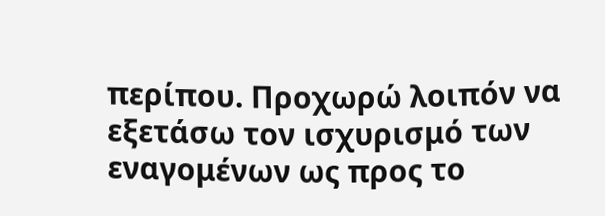περίπου. Προχωρώ λοιπόν να εξετάσω τον ισχυρισμό των εναγομένων ως προς το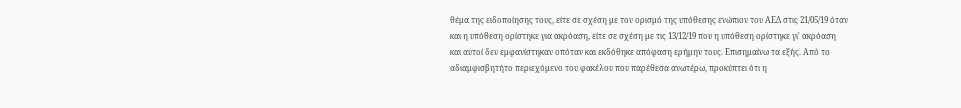θέμα της ειδοποίησης τους, είτε σε σχέση με τον ορισμό της υπόθεσης ενώπιον του ΑΕΔ στις 21/05/19 όταν και η υπόθεση ορίστηκε για ακρόαση, είτε σε σχέση με τις 13/12/19 που η υπόθεση ορίστηκε γι' ακρόαση και αυτοί δεν εμφανίστηκαν οπόταν και εκδόθηκε απόφαση ερήμην τους. Επισημαίνω τα εξής. Από το αδιαμφισβητήτο περιεχόμενο του φακέλου που παρέθεσα ανωτέρω, προκύπτει ότι η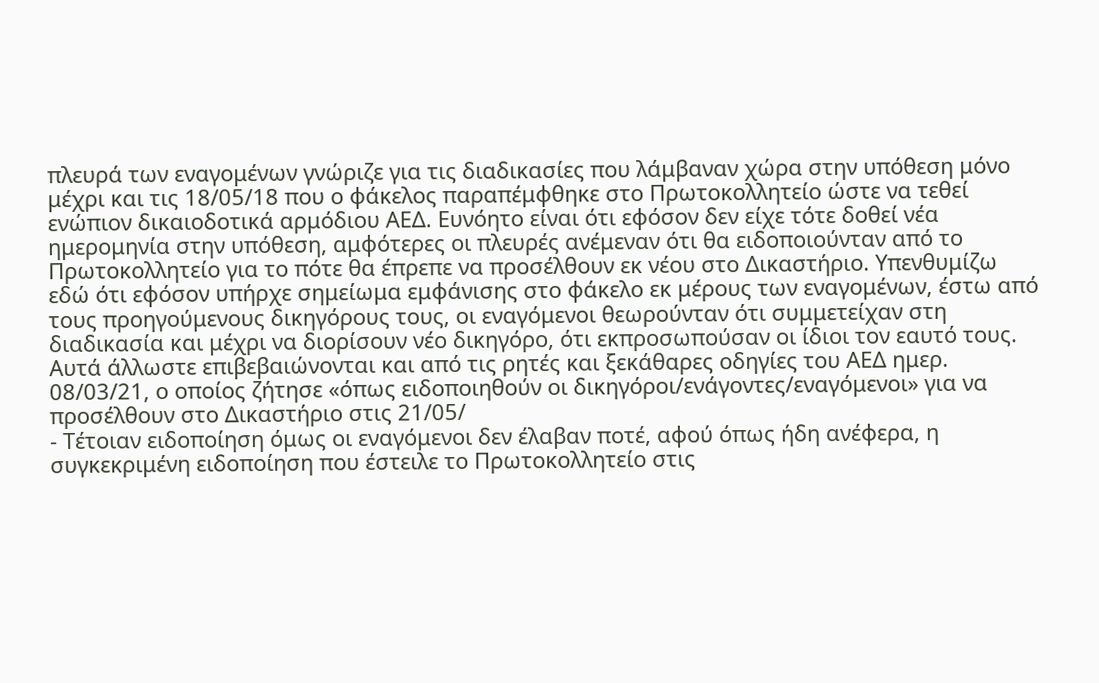πλευρά των εναγομένων γνώριζε για τις διαδικασίες που λάμβαναν χώρα στην υπόθεση μόνο μέχρι και τις 18/05/18 που ο φάκελος παραπέμφθηκε στο Πρωτοκολλητείο ώστε να τεθεί ενώπιον δικαιοδοτικά αρμόδιου ΑΕΔ. Ευνόητο είναι ότι εφόσον δεν είχε τότε δοθεί νέα ημερομηνία στην υπόθεση, αμφότερες οι πλευρές ανέμεναν ότι θα ειδοποιούνταν από το Πρωτοκολλητείο για το πότε θα έπρεπε να προσέλθουν εκ νέου στο Δικαστήριο. Υπενθυμίζω εδώ ότι εφόσον υπήρχε σημείωμα εμφάνισης στο φάκελο εκ μέρους των εναγομένων, έστω από τους προηγούμενους δικηγόρους τους, οι εναγόμενοι θεωρούνταν ότι συμμετείχαν στη διαδικασία και μέχρι να διορίσουν νέο δικηγόρο, ότι εκπροσωπούσαν οι ίδιοι τον εαυτό τους. Αυτά άλλωστε επιβεβαιώνονται και από τις ρητές και ξεκάθαρες οδηγίες του ΑΕΔ ημερ. 08/03/21, ο οποίος ζήτησε «όπως ειδοποιηθούν οι δικηγόροι/ενάγοντες/εναγόμενοι» για να προσέλθουν στο Δικαστήριο στις 21/05/
- Τέτοιαν ειδοποίηση όμως οι εναγόμενοι δεν έλαβαν ποτέ, αφού όπως ήδη ανέφερα, η συγκεκριμένη ειδοποίηση που έστειλε το Πρωτοκολλητείο στις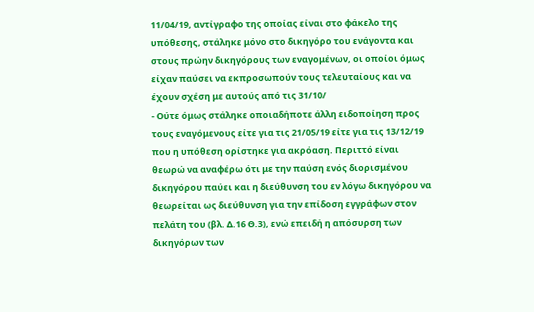11/04/19, αντίγραφο της οποίας είναι στο φάκελο της υπόθεσης, στάληκε μόνο στο δικηγόρο του ενάγοντα και στους πρώην δικηγόρους των εναγομένων, οι οποίοι όμως είχαν παύσει να εκπροσωπούν τους τελευταίους και να έχουν σχέση με αυτούς από τις 31/10/
- Ούτε όμως στάληκε οποιαδήποτε άλλη ειδοποίηση προς τους εναγόμενους είτε για τις 21/05/19 είτε για τις 13/12/19 που η υπόθεση ορίστηκε για ακρόαση. Περιττό είναι θεωρώ να αναφέρω ότι με την παύση ενός διορισμένου δικηγόρου παύει και η διεύθυνση του εν λόγω δικηγόρου να θεωρείται ως διεύθυνση για την επίδοση εγγράφων στον πελάτη του (βλ. Δ.16 Θ.3), ενώ επειδή η απόσυρση των δικηγόρων των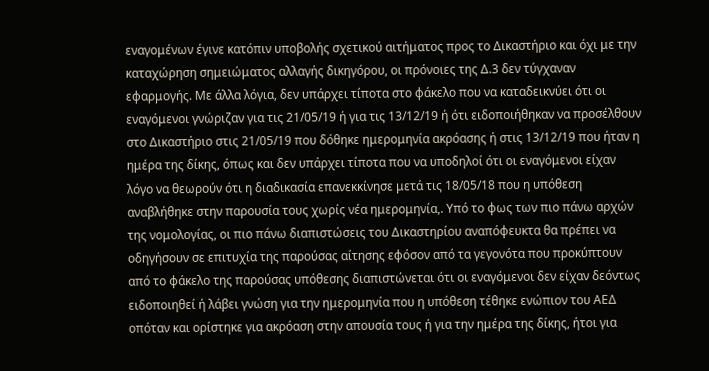εναγομένων έγινε κατόπιν υποβολής σχετικού αιτήματος προς το Δικαστήριο και όχι με την καταχώρηση σημειώματος αλλαγής δικηγόρου, οι πρόνοιες της Δ.3 δεν τύγχαναν εφαρμογής. Με άλλα λόγια, δεν υπάρχει τίποτα στο φάκελο που να καταδεικνύει ότι οι εναγόμενοι γνώριζαν για τις 21/05/19 ή για τις 13/12/19 ή ότι ειδοποιήθηκαν να προσέλθουν στο Δικαστήριο στις 21/05/19 που δόθηκε ημερομηνία ακρόασης ή στις 13/12/19 που ήταν η ημέρα της δίκης, όπως και δεν υπάρχει τίποτα που να υποδηλοί ότι οι εναγόμενοι είχαν λόγο να θεωρούν ότι η διαδικασία επανεκκίνησε μετά τις 18/05/18 που η υπόθεση αναβλήθηκε στην παρουσία τους χωρίς νέα ημερομηνία,. Υπό το φως των πιο πάνω αρχών της νομολογίας, οι πιο πάνω διαπιστώσεις του Δικαστηρίου αναπόφευκτα θα πρέπει να οδηγήσουν σε επιτυχία της παρούσας αίτησης εφόσον από τα γεγονότα που προκύπτουν από το φάκελο της παρούσας υπόθεσης διαπιστώνεται ότι οι εναγόμενοι δεν είχαν δεόντως ειδοποιηθεί ή λάβει γνώση για την ημερομηνία που η υπόθεση τέθηκε ενώπιον του ΑΕΔ οπόταν και ορίστηκε για ακρόαση στην απουσία τους ή για την ημέρα της δίκης, ήτοι για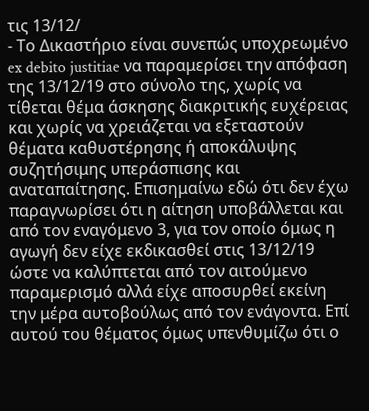τις 13/12/
- Το Δικαστήριο είναι συνεπώς υποχρεωμένο ex debito justitiae να παραμερίσει την απόφαση της 13/12/19 στο σύνολο της, χωρίς να τίθεται θέμα άσκησης διακριτικής ευχέρειας και χωρίς να χρειάζεται να εξεταστούν θέματα καθυστέρησης ή αποκάλυψης συζητήσιμης υπεράσπισης και αναταπαίτησης. Επισημαίνω εδώ ότι δεν έχω παραγνωρίσει ότι η αίτηση υποβάλλεται και από τον εναγόμενο 3, για τον οποίο όμως η αγωγή δεν είχε εκδικασθεί στις 13/12/19 ώστε να καλύπτεται από τον αιτούμενο παραμερισμό αλλά είχε αποσυρθεί εκείνη την μέρα αυτοβούλως από τον ενάγοντα. Επί αυτού του θέματος όμως υπενθυμίζω ότι ο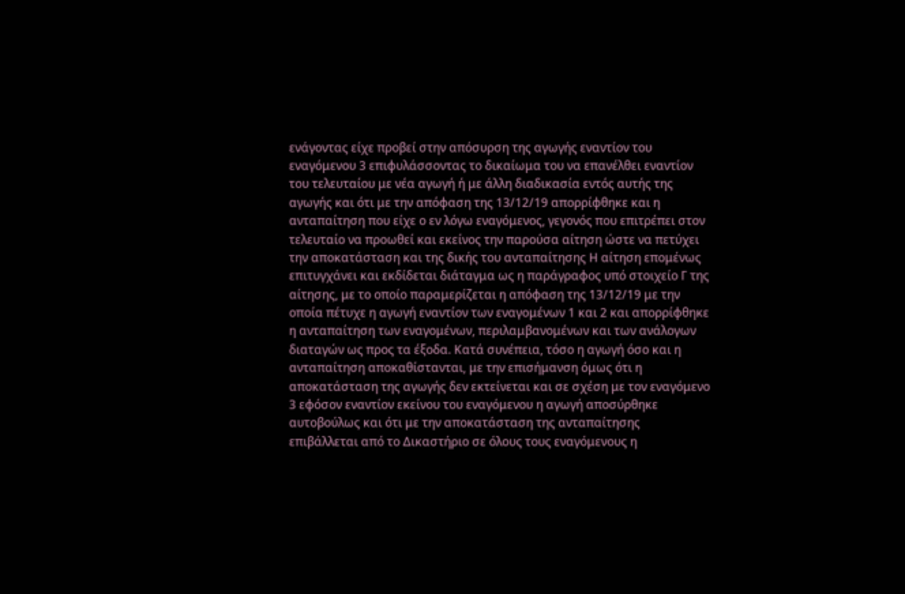ενάγοντας είχε προβεί στην απόσυρση της αγωγής εναντίον του εναγόμενου 3 επιφυλάσσοντας το δικαίωμα του να επανέλθει εναντίον του τελευταίου με νέα αγωγή ή με άλλη διαδικασία εντός αυτής της αγωγής και ότι με την απόφαση της 13/12/19 απορρίφθηκε και η ανταπαίτηση που είχε ο εν λόγω εναγόμενος, γεγονός που επιτρέπει στον τελευταίο να προωθεί και εκείνος την παρούσα αίτηση ώστε να πετύχει την αποκατάσταση και της δικής του ανταπαίτησης Η αίτηση επομένως επιτυγχάνει και εκδίδεται διάταγμα ως η παράγραφος υπό στοιχείο Γ της αίτησης, με το οποίο παραμερίζεται η απόφαση της 13/12/19 με την οποία πέτυχε η αγωγή εναντίον των εναγομένων 1 και 2 και απορρίφθηκε η ανταπαίτηση των εναγομένων, περιλαμβανομένων και των ανάλογων διαταγών ως προς τα έξοδα. Κατά συνέπεια, τόσο η αγωγή όσο και η ανταπαίτηση αποκαθίστανται, με την επισήμανση όμως ότι η αποκατάσταση της αγωγής δεν εκτείνεται και σε σχέση με τον εναγόμενο 3 εφόσον εναντίον εκείνου του εναγόμενου η αγωγή αποσύρθηκε αυτοβούλως και ότι με την αποκατάσταση της ανταπαίτησης επιβάλλεται από το Δικαστήριο σε όλους τους εναγόμενους η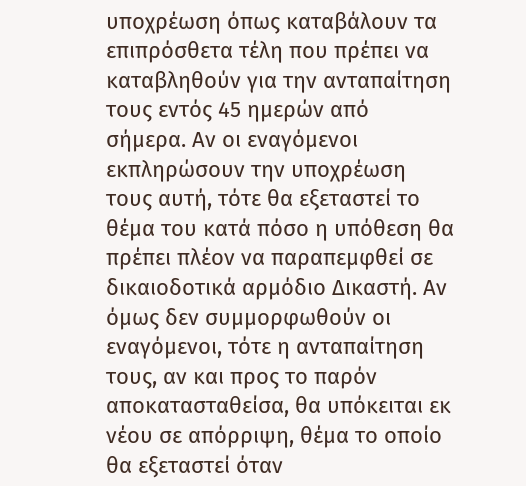υποχρέωση όπως καταβάλουν τα επιπρόσθετα τέλη που πρέπει να καταβληθούν για την ανταπαίτηση τους εντός 45 ημερών από σήμερα. Αν οι εναγόμενοι εκπληρώσουν την υποχρέωση τους αυτή, τότε θα εξεταστεί το θέμα του κατά πόσο η υπόθεση θα πρέπει πλέον να παραπεμφθεί σε δικαιοδοτικά αρμόδιο Δικαστή. Αν όμως δεν συμμορφωθούν οι εναγόμενοι, τότε η ανταπαίτηση τους, αν και προς το παρόν αποκατασταθείσα, θα υπόκειται εκ νέου σε απόρριψη, θέμα το οποίο θα εξεταστεί όταν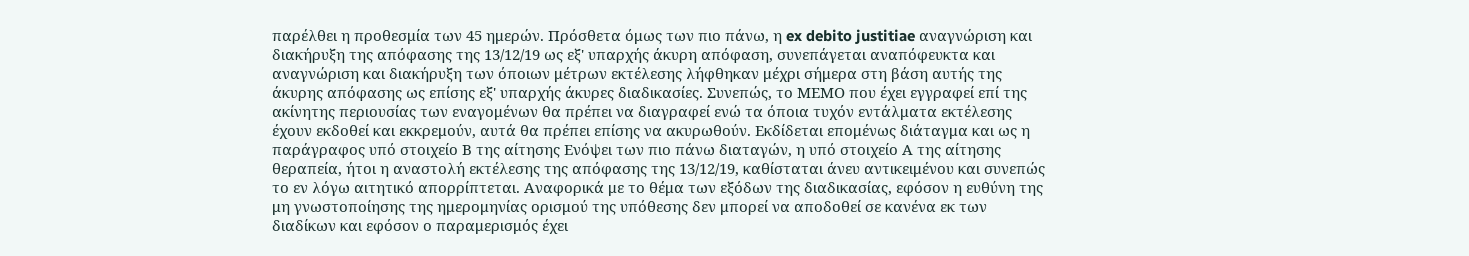παρέλθει η προθεσμία των 45 ημερών. Πρόσθετα όμως των πιο πάνω, η ex debito justitiae αναγνώριση και διακήρυξη της απόφασης της 13/12/19 ως εξ' υπαρχής άκυρη απόφαση, συνεπάγεται αναπόφευκτα και αναγνώριση και διακήρυξη των όποιων μέτρων εκτέλεσης λήφθηκαν μέχρι σήμερα στη βάση αυτής της άκυρης απόφασης ως επίσης εξ' υπαρχής άκυρες διαδικασίες. Συνεπώς, το ΜΕΜΟ που έχει εγγραφεί επί της ακίνητης περιουσίας των εναγομένων θα πρέπει να διαγραφεί ενώ τα όποια τυχόν εντάλματα εκτέλεσης έχουν εκδοθεί και εκκρεμούν, αυτά θα πρέπει επίσης να ακυρωθούν. Εκδίδεται επομένως διάταγμα και ως η παράγραφος υπό στοιχείο Β της αίτησης Ενόψει των πιο πάνω διαταγών, η υπό στοιχείο Α της αίτησης θεραπεία, ήτοι η αναστολή εκτέλεσης της απόφασης της 13/12/19, καθίσταται άνευ αντικειμένου και συνεπώς το εν λόγω αιτητικό απορρίπτεται. Αναφορικά με το θέμα των εξόδων της διαδικασίας, εφόσον η ευθύνη της μη γνωστοποίησης της ημερομηνίας ορισμού της υπόθεσης δεν μπορεί να αποδοθεί σε κανένα εκ των διαδίκων και εφόσον ο παραμερισμός έχει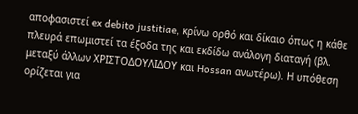αποφασιστεί ex debito justitiae, κρίνω ορθό και δίκαιο όπως η κάθε πλευρά επωμιστεί τα έξοδα της και εκδίδω ανάλογη διαταγή (βλ. μεταξύ άλλων ΧΡΙΣΤΟΔΟΥΛΙΔΟΥ και Hossan ανωτέρω). Η υπόθεση ορίζεται για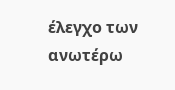έλεγχο των ανωτέρω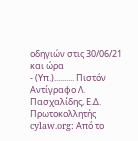οδηγιών στις 30/06/21 και ώρα
- (Υπ.).......... Πιστόν Αντίγραφο Λ. Πασχαλίδης, Ε.Δ. Πρωτοκολλητής cylaw.org: Από το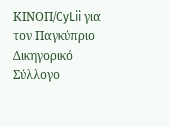ΚΙΝOΠ/CyLii για τον Παγκύπριο Δικηγορικό Σύλλογο